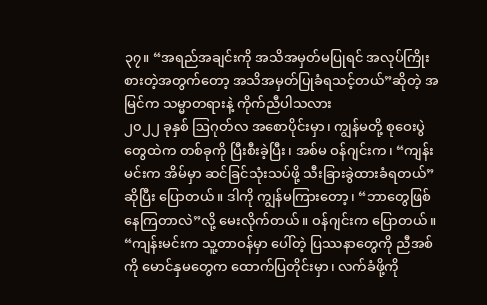၃၇။ “အရည်အချင်းကို အသိအမှတ်မပြုရင် အလုပ်ကြိုးစားတဲ့အတွက်တော့ အသိအမှတ်ပြုခံရသင့်တယ်”ဆိုတဲ့ အမြင်က သမ္မာတရားနဲ့ ကိုက်ညီပါသလား
၂၀၂၂ ခုနှစ် ဩဂုတ်လ အစောပိုင်းမှာ၊ ကျွန်မတို့ စုဝေးပွဲတွေထဲက တစ်ခုကို ပြီးစီးခဲ့ပြီး၊ အစ်မ ဝန်ဂျင်းက၊ “ကျန်းမင်းက အိမ်မှာ ဆင်ခြင်သုံးသပ်ဖို့ သီးခြားခွဲထားခံရတယ်”ဆိုပြီး ပြောတယ်။ ဒါကို ကျွန်မကြားတော့၊ “ဘာတွေဖြစ်နေကြတာလဲ”လို့ မေးလိုက်တယ်။ ဝန်ဂျင်းက ပြောတယ်။ “ကျန်းမင်းက သူ့တာဝန်မှာ ပေါ်တဲ့ ပြဿနာတွေကို ညီအစ်ကို မောင်နှမတွေက ထောက်ပြတိုင်းမှာ၊ လက်ခံဖို့ကို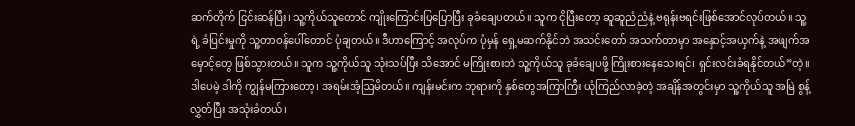ဆက်တိုက် ငြင်းဆန်ပြီး၊ သူ့ကိုယ်သူတောင် ကျိုးကြောင်းပြပြောပြီး ခုခံချေပတယ်။ သူက ငိုပြီးတော့ ဆူဆူညံညံနဲ့ ဗရုန်းဗရင်းဖြစ်အောင်လုပ်တယ်။ သူ့ရဲ့ ခံပြင်းမှုကို သူ့တာဝန်ပေါ်တောင် ပုံချတယ်။ ဒီဟာကြောင့် အလုပ်က ပုံမှန် ရှေ့မဆက်နိုင်ဘဲ အသင်းတော် အသက်တာမှာ အနှောင့်အယှက်နဲ့ အဖျက်အမှောင့်တွေ ဖြစ်သွားတယ်။ သူက သူ့ကိုယ်သူ သုံးသပ်ပြီး သိအောင် မကြိုးစားဘဲ သူ့ကိုယ်သူ ခုခံချေပဖို့ ကြိုးစားနေသေးရင်၊ ရှင်းလင်းခံရနိုင်တယ်”တဲ့။ ဒါပေမဲ့ ဒါကို ကျွန်မကြားတော့၊ အရမ်းအံ့ဩမိတယ်။ ကျန်းမင်းက ဘုရားကို နှစ်တွေအကြာကြီး ယုံကြည်လာခဲ့တဲ့ အချိန်အတွင်းမှာ သူ့ကိုယ်သူ အမြဲ စွန့်လွှတ်ပြီး အသုံးခံတယ်၊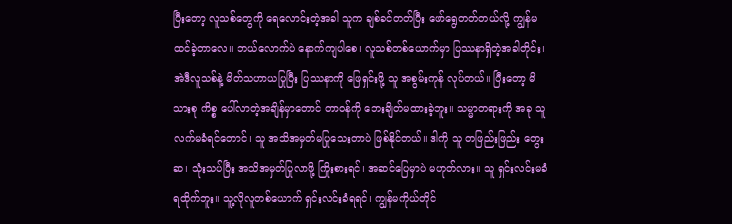ပြီးတော့ လူသစ်တွေကို ရေလောင်းတဲ့အခါ သူက ချစ်ခင်တတ်ပြီး ဖော်ရွေတတ်တယ်လို့ ကျွန်မ ထင်ခဲ့တာလေ။ ဘယ်လောက်ပဲ နောက်ကျပါစေ၊ လူသစ်တစ်ယောက်မှာ ပြဿနာရှိတဲ့အခါတိုင်း၊ အဲဒီလူသစ်နဲ့ မိတ်သဟာယပြုပြီး ပြဿနာကို ဖြေရှင်းဖို့ သူ အစွမ်းကုန် လုပ်တယ်။ ပြီးတော့ မိသားစု ကိစ္စ ပေါ်လာတဲ့အချိန်မှာတောင် တာဝန်ကို ဘေးချိတ်မထားခဲ့ဘူး။ သမ္မာတရားကို အခု သူ လက်မခံရင်တောင်၊ သူ အသိအမှတ်မပြုသေးတာပဲ ဖြစ်နိုင်တယ်။ ဒါကို သူ တဖြည်းဖြည်း တွေးဆ၊ သုံးသပ်ပြီး အသိအမှတ်ပြုလာဖို့ ကြိုးစားရင်၊ အဆင်ပြေမှာပဲ မဟုတ်လား။ သူ ရှင်းလင်းမခံရထိုက်ဘူး။ သူ့လိုလူတစ်ယောက် ရှင်းလင်းခံရရင်၊ ကျွန်မကိုယ်တိုင်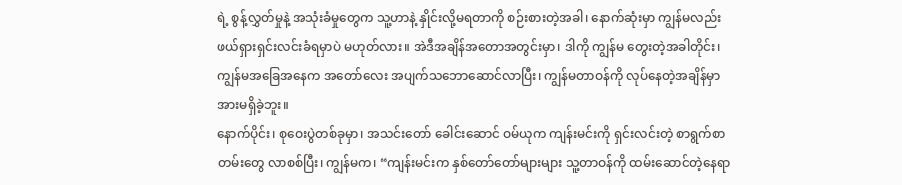ရဲ့ စွန့်လွှတ်မှုနဲ့ အသုံးခံမှုတွေက သူ့ဟာနဲ့ နှိုင်းလို့မရတာကို စဉ်းစားတဲ့အခါ၊ နောက်ဆုံးမှာ ကျွန်မလည်း ဖယ်ရှားရှင်းလင်းခံရမှာပဲ မဟုတ်လား။ အဲဒီအချိန်အတောအတွင်းမှာ၊ ဒါကို ကျွန်မ တွေးတဲ့အခါတိုင်း၊ ကျွန်မအခြေအနေက အတော်လေး အပျက်သဘောဆောင်လာပြီး၊ ကျွန်မတာဝန်ကို လုပ်နေတဲ့အချိန်မှာ အားမရှိခဲ့ဘူး။
နောက်ပိုင်း၊ စုဝေးပွဲတစ်ခုမှာ၊ အသင်းတော် ခေါင်းဆောင် ဝမ်ယုက ကျန်းမင်းကို ရှင်းလင်းတဲ့ စာရွက်စာတမ်းတွေ လာစစ်ပြီး၊ ကျွန်မက၊ “ကျန်းမင်းက နှစ်တော်တော်များများ သူ့တာဝန်ကို ထမ်းဆောင်တဲ့နေရာ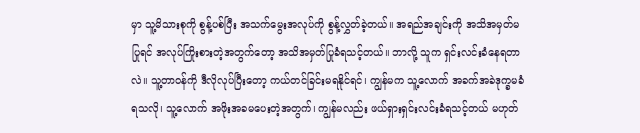မှာ သူ့မိသားစုကို စွန့်ပစ်ပြီး အသက်မွေးအလုပ်ကို စွန့်လွှတ်ခဲ့တယ်။ အရည်အချင်းကို အသိအမှတ်မပြုရင် အလုပ်ကြိုးစားတဲ့အတွက်တော့ အသိအမှတ်ပြုခံရသင့်တယ်။ ဘာလို့ သူက ရှင်းလင်းခံနေရတာလဲ။ သူ့တာဝန်ကို ဒီလိုလုပ်ပြီးတော့ ကယ်တင်ခြင်းမရနိုင်ရင်၊ ကျွန်မက သူ့လောက် အခက်အခဲဒုက္ခမခံရသလို၊ သူ့လောက် အဖိုးအခမပေးတဲ့အတွက်၊ ကျွန်မလည်း ဖယ်ရှားရှင်းလင်းခံရသင့်တယ် မဟုတ်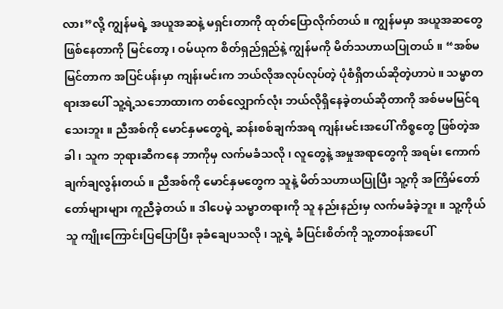လား”လို့ ကျွန်မရဲ့ အယူအဆနဲ့ မရှင်းတာကို ထုတ်ပြောလိုက်တယ်။ ကျွန်မမှာ အယူအဆတွေ ဖြစ်နေတာကို မြင်တော့၊ ဝမ်ယုက စိတ်ရှည်ရှည်နဲ့ ကျွန်မကို မိတ်သဟာယပြုတယ်။ “အစ်မ မြင်တာက အပြင်ပန်းမှာ ကျန်းမင်းက ဘယ်လိုအလုပ်လုပ်တဲ့ ပုံစံရှိတယ်ဆိုတဲ့ဟာပဲ။ သမ္မာတရားအပေါ် သူ့ရဲ့သဘောထားက တစ်လျှောက်လုံး ဘယ်လိုရှိနေခဲ့တယ်ဆိုတာကို အစ်မမမြင်ရသေးဘူး။ ညီအစ်ကို မောင်နှမတွေရဲ့ ဆန်းစစ်ချက်အရ ကျန်းမင်းအပေါ် ကိစ္စတွေ ဖြစ်တဲ့အခါ၊ သူက ဘုရားဆီကနေ ဘာကိုမှ လက်မခံသလို၊ လူတွေနဲ့ အမှုအရာတွေကို အရမ်း ကောက်ချက်ချလွန်းတယ်။ ညီအစ်ကို မောင်နှမတွေက သူနဲ့ မိတ်သဟာယပြုပြီး သူ့ကို အကြိမ်တော်တော်များများ ကူညီခဲ့တယ်။ ဒါပေမဲ့ သမ္မာတရားကို သူ နည်းနည်းမှ လက်မခံခဲ့ဘူး။ သူ့ကိုယ်သူ ကျိုးကြောင်းပြပြောပြီး ခုခံချေပသလို၊ သူ့ရဲ့ ခံပြင်းစိတ်ကို သူ့တာဝန်အပေါ်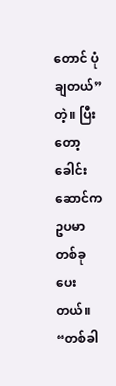တောင် ပုံချတယ်”တဲ့။ ပြီးတော့ ခေါင်းဆောင်က ဥပမာတစ်ခု ပေးတယ်။ “တစ်ခါ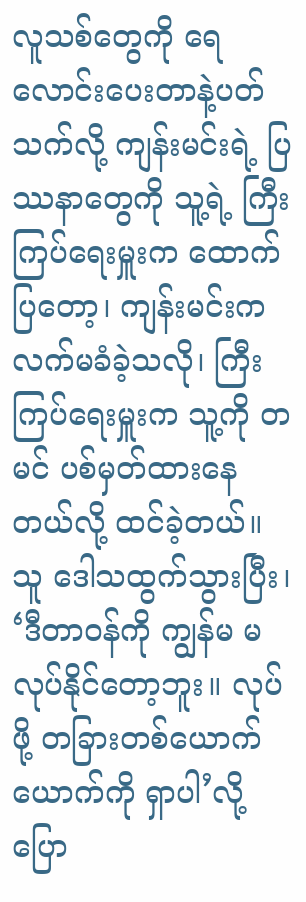လူသစ်တွေကို ရေလောင်းပေးတာနဲ့ပတ်သက်လို့ ကျန်းမင်းရဲ့ ပြဿနာတွေကို သူ့ရဲ့ ကြီးကြပ်ရေးမှူးက ထောက်ပြတော့၊ ကျန်းမင်းက လက်မခံခဲ့သလို၊ ကြီးကြပ်ရေးမှူးက သူ့ကို တမင် ပစ်မှတ်ထားနေတယ်လို့ ထင်ခဲ့တယ်။ သူ ဒေါသထွက်သွားပြီး၊ ‘ဒီတာဝန်ကို ကျွန်မ မလုပ်နိုင်တော့ဘူး။ လုပ်ဖို့ တခြားတစ်ယောက်ယောက်ကို ရှာပါ’လို့ ပြော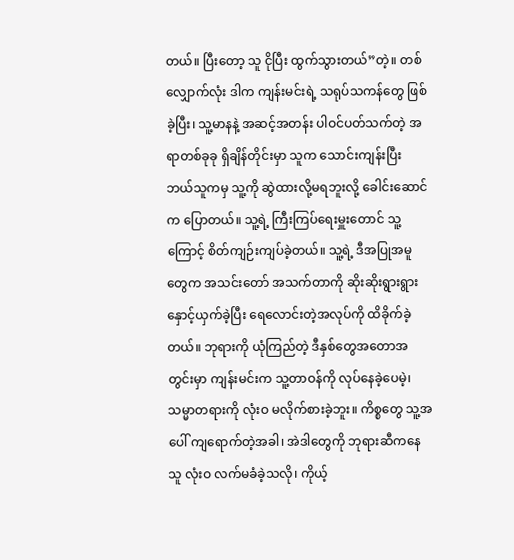တယ်။ ပြီးတော့ သူ ငိုပြီး ထွက်သွားတယ်”တဲ့။ တစ်လျှောက်လုံး ဒါက ကျန်းမင်းရဲ့ သရုပ်သကန်တွေ ဖြစ်ခဲ့ပြီး၊ သူ့မာနနဲ့ အဆင့်အတန်း ပါဝင်ပတ်သက်တဲ့ အရာတစ်ခုခု ရှိချိန်တိုင်းမှာ သူက သောင်းကျန်းပြီး ဘယ်သူကမှ သူ့ကို ဆွဲထားလို့မရဘူးလို့ ခေါင်းဆောင်က ပြောတယ်။ သူ့ရဲ့ ကြီးကြပ်ရေးမှူးတောင် သူ့ကြောင့် စိတ်ကျဉ်းကျပ်ခဲ့တယ်။ သူ့ရဲ့ ဒီအပြုအမူတွေက အသင်းတော် အသက်တာကို ဆိုးဆိုးရွားရွား နှောင့်ယှက်ခဲ့ပြီး ရေလောင်းတဲ့အလုပ်ကို ထိခိုက်ခဲ့တယ်။ ဘုရားကို ယုံကြည်တဲ့ ဒီနှစ်တွေအတောအတွင်းမှာ ကျန်းမင်းက သူ့တာဝန်ကို လုပ်နေခဲ့ပေမဲ့၊ သမ္မာတရားကို လုံးဝ မလိုက်စားခဲ့ဘူး။ ကိစ္စတွေ သူ့အပေါ် ကျရောက်တဲ့အခါ၊ အဲဒါတွေကို ဘုရားဆီကနေ သူ လုံးဝ လက်မခံခဲ့သလို၊ ကိုယ့်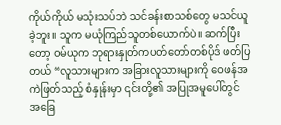ကိုယ်ကိုယ် မသုံးသပ်ဘဲ သင်ခန်းစာသစ်တွေ မသင်ယူခဲ့ဘူး။ သူက မယုံကြည်သူတစ်ယောက်ပဲ။ ဆက်ပြီးတော့ ဝမ်ယုက ဘုရားနှုတ်ကပတ်တော်တစ်ပိုဒ် ဖတ်ပြတယ် “လူသားများက အခြားလူသားများကို ဝေဖန်အကဲဖြတ်သည့် စံနှုန်းမှာ ၎င်းတို့၏ အပြုအမူပေါ်တွင် အခြေ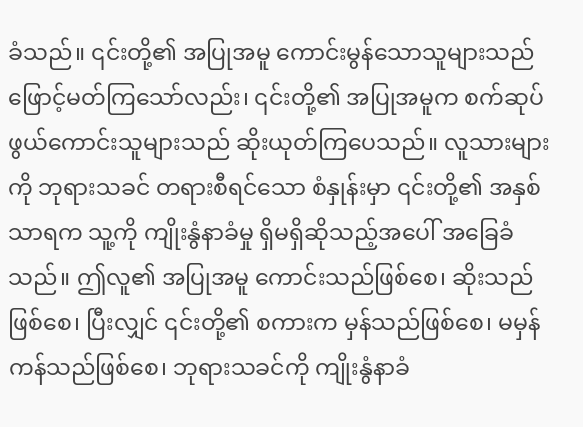ခံသည်။ ၎င်းတို့၏ အပြုအမူ ကောင်းမွန်သောသူများသည် ဖြောင့်မတ်ကြသော်လည်း၊ ၎င်းတို့၏ အပြုအမူက စက်ဆုပ်ဖွယ်ကောင်းသူများသည် ဆိုးယုတ်ကြပေသည်။ လူသားများကို ဘုရားသခင် တရားစီရင်သော စံနှုန်းမှာ ၎င်းတို့၏ အနှစ်သာရက သူ့ကို ကျိုးနွံနာခံမှု ရှိမရှိဆိုသည့်အပေါ် အခြေခံသည်။ ဤလူ၏ အပြုအမူ ကောင်းသည်ဖြစ်စေ၊ ဆိုးသည်ဖြစ်စေ၊ ပြီးလျှင် ၎င်းတို့၏ စကားက မှန်သည်ဖြစ်စေ၊ မမှန်ကန်သည်ဖြစ်စေ၊ ဘုရားသခင်ကို ကျိုးနွံနာခံ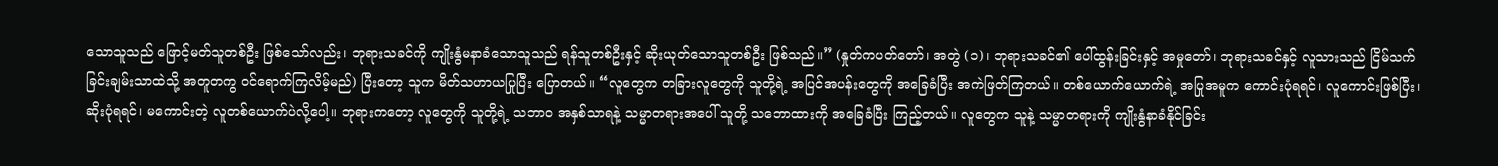သောသူသည် ဖြောင့်မတ်သူတစ်ဦး ဖြစ်သော်လည်း၊ ဘုရားသခင်ကို ကျိုးနွံမနာခံသောသူသည် ရန်သူတစ်ဦးနှင့် ဆိုးယုတ်သောသူတစ်ဦး ဖြစ်သည်။” (နှုတ်ကပတ်တော်၊ အတွဲ (၁)၊ ဘုရားသခင်၏ ပေါ်ထွန်းခြင်းနှင့် အမှုတော်၊ ဘုရားသခင်နှင့် လူသားသည် ငြိမ်သက်ခြင်းချမ်းသာထဲသို့ အတူတကွ ဝင်ရောက်ကြလိမ့်မည်) ပြီးတော့ သူက မိတ်သဟာယပြုပြီး ပြောတယ်။ “လူတွေက တခြားလူတွေကို သူတို့ရဲ့ အပြင်အပန်းတွေကို အခြေခံပြီး အကဲဖြတ်ကြတယ်။ တစ်ယောက်ယောက်ရဲ့ အပြုအမူက ကောင်းပုံရရင်၊ လူကောင်းဖြစ်ပြီး၊ ဆိုးပုံရရင်၊ မကောင်းတဲ့ လူတစ်ယောက်ပဲလို့ပေါ့။ ဘုရားကတော့ လူတွေကို သူတို့ရဲ့ သဘာဝ အနှစ်သာရနဲ့ သမ္မာတရားအပေါ် သူတို့ သဘောထားကို အခြေခံပြီး ကြည့်တယ်။ လူတွေက သူနဲ့ သမ္မာတရားကို ကျိုးနွံနာခံနိုင်ခြင်း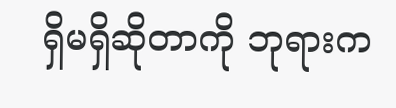ရှိမရှိဆိုတာကို ဘုရားက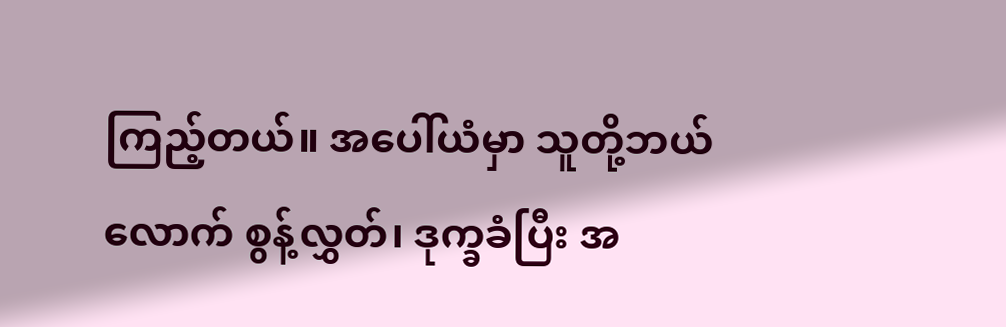ကြည့်တယ်။ အပေါ်ယံမှာ သူတို့ဘယ်လောက် စွန့်လွှတ်၊ ဒုက္ခခံပြီး အ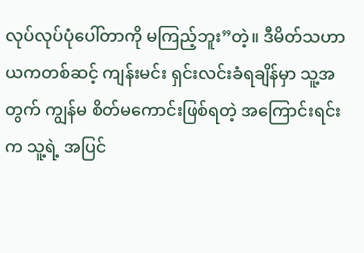လုပ်လုပ်ပုံပေါ်တာကို မကြည့်ဘူး”တဲ့။ ဒီမိတ်သဟာယကတစ်ဆင့် ကျန်းမင်း ရှင်းလင်းခံရချိန်မှာ သူ့အတွက် ကျွန်မ စိတ်မကောင်းဖြစ်ရတဲ့ အကြောင်းရင်းက သူ့ရဲ့ အပြင်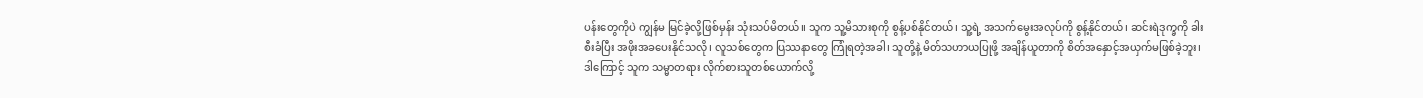ပန်းတွေကိုပဲ ကျွန်မ မြင်ခဲ့လို့ဖြစ်မှန်း သုံးသပ်မိတယ်။ သူက သူ့မိသားစုကို စွန့်ပစ်နိုင်တယ်၊ သူ့ရဲ့ အသက်မွေးအလုပ်ကို စွန့်နိုင်တယ်၊ ဆင်းရဲဒုက္ခကို ခါးစီးခံပြီး အဖိုးအခပေးနိုင်သလို၊ လူသစ်တွေက ပြဿနာတွေ ကြုံရတဲ့အခါ၊ သူတို့နဲ့ မိတ်သဟာယပြုဖို့ အချိန်ယူတာကို စိတ်အနှောင့်အယှက်မဖြစ်ခဲ့ဘူး၊ ဒါကြောင့် သူက သမ္မာတရား လိုက်စားသူတစ်ယောက်လို့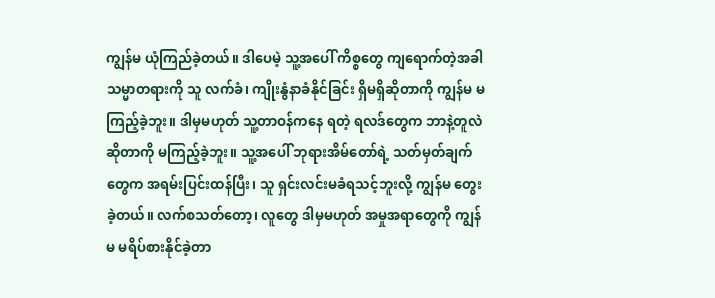ကျွန်မ ယုံကြည်ခဲ့တယ်။ ဒါပေမဲ့ သူ့အပေါ် ကိစ္စတွေ ကျရောက်တဲ့အခါ သမ္မာတရားကို သူ လက်ခံ၊ ကျိုးနွံနာခံနိုင်ခြင်း ရှိမရှိဆိုတာကို ကျွန်မ မကြည့်ခဲ့ဘူး။ ဒါမှမဟုတ် သူ့တာဝန်ကနေ ရတဲ့ ရလဒ်တွေက ဘာနဲ့တူလဲဆိုတာကို မကြည့်ခဲ့ဘူး။ သူ့အပေါ် ဘုရားအိမ်တော်ရဲ့ သတ်မှတ်ချက်တွေက အရမ်းပြင်းထန်ပြီး၊ သူ ရှင်းလင်းမခံရသင့်ဘူးလို့ ကျွန်မ တွေးခဲ့တယ်။ လက်စသတ်တော့၊ လူတွေ ဒါမှမဟုတ် အမှုအရာတွေကို ကျွန်မ မရိပ်စားနိုင်ခဲ့တာ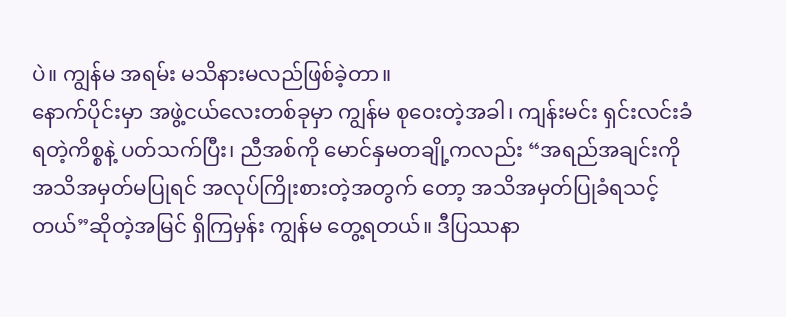ပဲ။ ကျွန်မ အရမ်း မသိနားမလည်ဖြစ်ခဲ့တာ။
နောက်ပိုင်းမှာ အဖွဲ့ငယ်လေးတစ်ခုမှာ ကျွန်မ စုဝေးတဲ့အခါ၊ ကျန်းမင်း ရှင်းလင်းခံရတဲ့ကိစ္စနဲ့ ပတ်သက်ပြီး၊ ညီအစ်ကို မောင်နှမတချို့ကလည်း “အရည်အချင်းကို အသိအမှတ်မပြုရင် အလုပ်ကြိုးစားတဲ့အတွက် တော့ အသိအမှတ်ပြုခံရသင့်တယ်”ဆိုတဲ့အမြင် ရှိကြမှန်း ကျွန်မ တွေ့ရတယ်။ ဒီပြဿနာ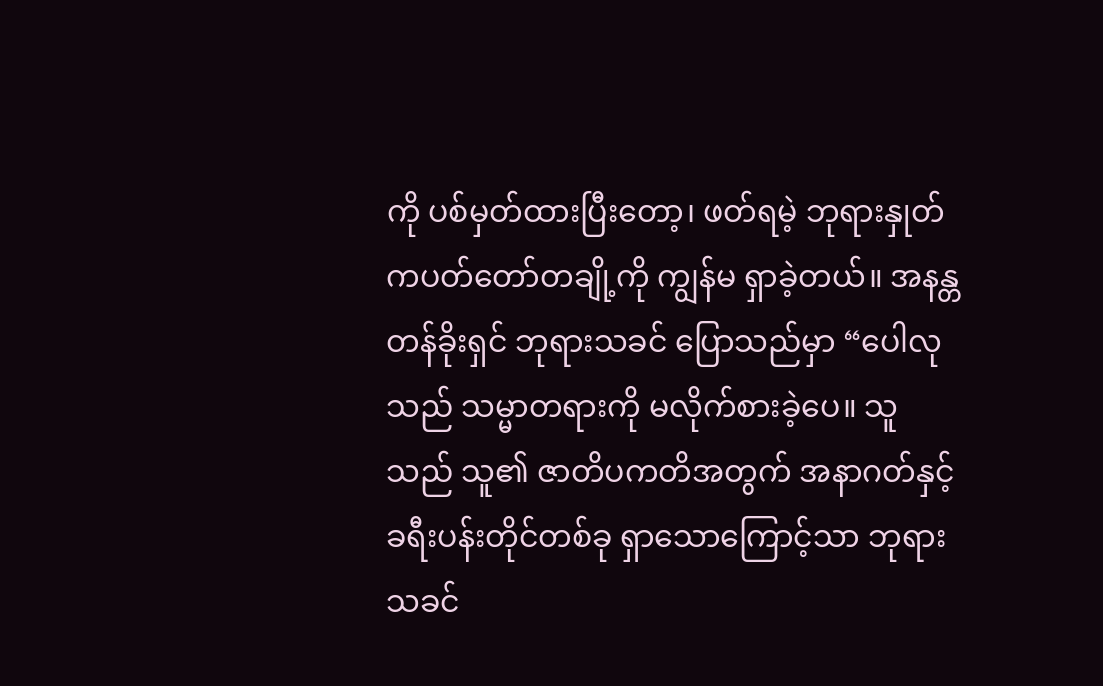ကို ပစ်မှတ်ထားပြီးတော့၊ ဖတ်ရမဲ့ ဘုရားနှုတ်ကပတ်တော်တချို့ကို ကျွန်မ ရှာခဲ့တယ်။ အနန္တတန်ခိုးရှင် ဘုရားသခင် ပြောသည်မှာ “ပေါလုသည် သမ္မာတရားကို မလိုက်စားခဲ့ပေ။ သူသည် သူ၏ ဇာတိပကတိအတွက် အနာဂတ်နှင့် ခရီးပန်းတိုင်တစ်ခု ရှာသောကြောင့်သာ ဘုရားသခင်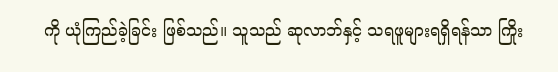ကို ယုံကြည်ခဲ့ခြင်း ဖြစ်သည်။ သူသည် ဆုလာဘ်နှင့် သရဖူများရရှိရန်သာ ကြိုး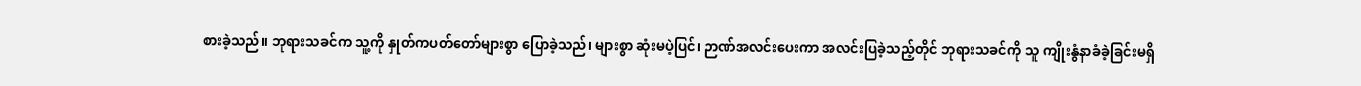စားခဲ့သည်။ ဘုရားသခင်က သူ့ကို နှုတ်ကပတ်တော်များစွာ ပြောခဲ့သည်၊ များစွာ ဆုံးမပဲ့ပြင်၊ ဉာဏ်အလင်းပေးကာ အလင်းပြခဲ့သည့်တိုင် ဘုရားသခင်ကို သူ ကျိုးနွံနာခံခဲ့ခြင်းမရှိ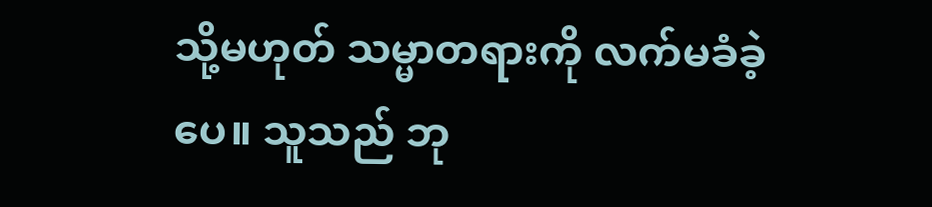သို့မဟုတ် သမ္မာတရားကို လက်မခံခဲ့ပေ။ သူသည် ဘု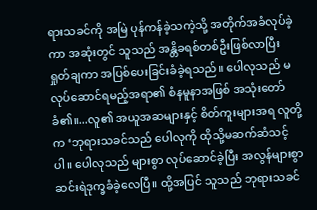ရားသခင်ကို အမြဲ ပုန်ကန်ခဲ့သကဲ့သို့ အတိုက်အခံလုပ်ခဲ့ကာ အဆုံးတွင် သူသည် အန္တိခရစ်တစ်ဦးဖြစ်လာပြီး ရှုတ်ချကာ အပြစ်ပေးခြင်းခံခဲ့ရသည်။ ပေါလုသည် မလုပ်ဆောင်ရမည့်အရာ၏ စံနမူနာအဖြစ် အသုံးတော်ခံ၏။...လူ၏ အယူအဆများနှင့် စိတ်ကူးများအရ လူတို့က ‘ဘုရားသခင်သည် ပေါလုကို ထိုသို့မဆက်ဆံသင့်ပါ။ ပေါလုသည် များစွာ လုပ်ဆောင်ခဲ့ပြီး အလွန်များစွာ ဆင်းရဲဒုက္ခခံခဲ့လေပြီ။ ထို့အပြင် သူသည် ဘုရားသခင်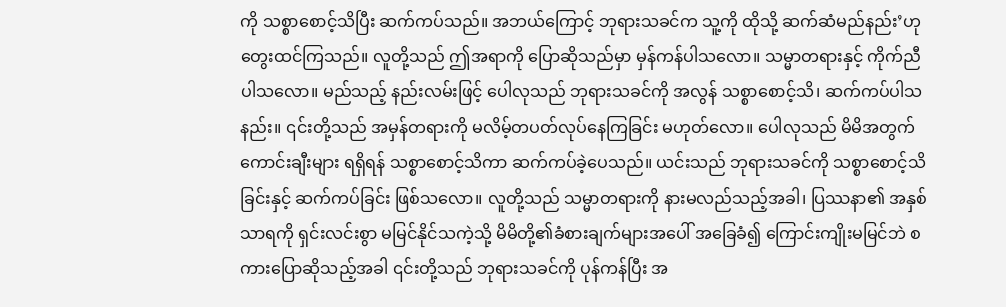ကို သစ္စာစောင့်သိပြီး ဆက်ကပ်သည်။ အဘယ်ကြောင့် ဘုရားသခင်က သူ့ကို ထိုသို့ ဆက်ဆံမည်နည်း’ဟု တွေးထင်ကြသည်။ လူတို့သည် ဤအရာကို ပြောဆိုသည်မှာ မှန်ကန်ပါသလော။ သမ္မာတရားနှင့် ကိုက်ညီပါသလော။ မည်သည့် နည်းလမ်းဖြင့် ပေါလုသည် ဘုရားသခင်ကို အလွန် သစ္စာစောင့်သိ၊ ဆက်ကပ်ပါသနည်း။ ၎င်းတို့သည် အမှန်တရားကို မလိမ့်တပတ်လုပ်နေကြခြင်း မဟုတ်လော။ ပေါလုသည် မိမိအတွက် ကောင်းချီးများ ရရှိရန် သစ္စာစောင့်သိကာ ဆက်ကပ်ခဲ့ပေသည်။ ယင်းသည် ဘုရားသခင်ကို သစ္စာစောင့်သိခြင်းနှင့် ဆက်ကပ်ခြင်း ဖြစ်သလော။ လူတို့သည် သမ္မာတရားကို နားမလည်သည့်အခါ၊ ပြဿနာ၏ အနှစ်သာရကို ရှင်းလင်းစွာ မမြင်နိုင်သကဲ့သို့ မိမိတို့၏ခံစားချက်များအပေါ် အခြေခံ၍ ကြောင်းကျိုးမမြင်ဘဲ စကားပြောဆိုသည့်အခါ ၎င်းတို့သည် ဘုရားသခင်ကို ပုန်ကန်ပြီး အ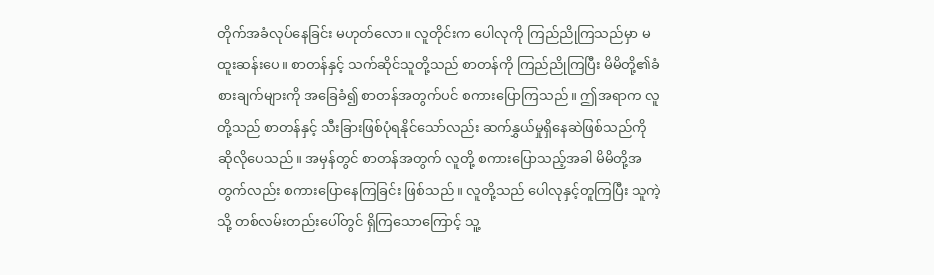တိုက်အခံလုပ်နေခြင်း မဟုတ်လော။ လူတိုင်းက ပေါလုကို ကြည်ညိုကြသည်မှာ မထူးဆန်းပေ။ စာတန်နှင့် သက်ဆိုင်သူတို့သည် စာတန်ကို ကြည်ညိုကြပြီး မိမိတို့၏ခံစားချက်များကို အခြေခံ၍ စာတန်အတွက်ပင် စကားပြောကြသည်။ ဤအရာက လူတို့သည် စာတန်နှင့် သီးခြားဖြစ်ပုံရနိုင်သော်လည်း ဆက်နွှယ်မှုရှိနေဆဲဖြစ်သည်ကို ဆိုလိုပေသည်။ အမှန်တွင် စာတန်အတွက် လူတို့ စကားပြောသည့်အခါ မိမိတို့အတွက်လည်း စကားပြောနေကြခြင်း ဖြစ်သည်။ လူတို့သည် ပေါလုနှင့်တူကြပြီး သူကဲ့သို့ တစ်လမ်းတည်းပေါ်တွင် ရှိကြသောကြောင့် သူ့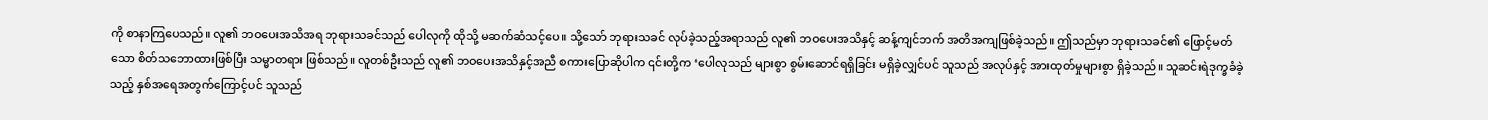ကို စာနာကြပေသည်။ လူ၏ ဘဝပေးအသိအရ ဘုရားသခင်သည် ပေါလုကို ထိုသို့ မဆက်ဆံသင့်ပေ။ သို့သော် ဘုရားသခင် လုပ်ခဲ့သည့်အရာသည် လူ၏ ဘဝပေးအသိနှင့် ဆန့်ကျင်ဘက် အတိအကျဖြစ်ခဲ့သည်။ ဤသည်မှာ ဘုရားသခင်၏ ဖြောင့်မတ်သော စိတ်သဘောထားဖြစ်ပြီး သမ္မာတရား ဖြစ်သည်။ လူတစ်ဦးသည် လူ၏ ဘဝပေးအသိနှင့်အညီ စကားပြောဆိုပါက ၎င်းတို့က ‘ပေါလုသည် များစွာ စွမ်းဆောင်ရရှိခြင်း မရှိခဲ့လျှင်ပင် သူသည် အလုပ်နှင့် အားထုတ်မှုများစွာ ရှိခဲ့သည်။ သူဆင်းရဲဒုက္ခခံခဲ့သည့် နှစ်အရေအတွက်ကြောင့်ပင် သူသည်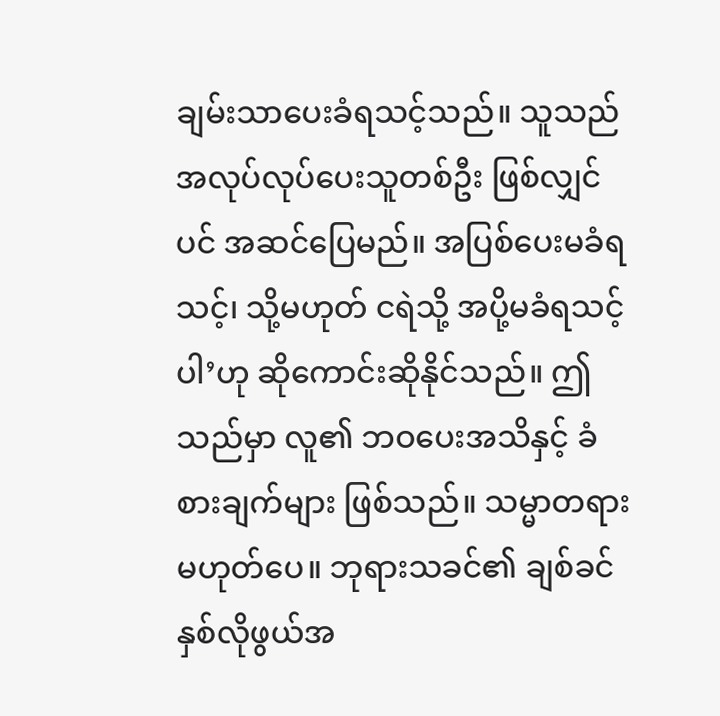ချမ်းသာပေးခံရသင့်သည်။ သူသည် အလုပ်လုပ်ပေးသူတစ်ဦး ဖြစ်လျှင်ပင် အဆင်ပြေမည်။ အပြစ်ပေးမခံရသင့်၊ သို့မဟုတ် ငရဲသို့ အပို့မခံရသင့်ပါ’ဟု ဆိုကောင်းဆိုနိုင်သည်။ ဤသည်မှာ လူ၏ ဘဝပေးအသိနှင့် ခံစားချက်များ ဖြစ်သည်။ သမ္မာတရား မဟုတ်ပေ။ ဘုရားသခင်၏ ချစ်ခင်နှစ်လိုဖွယ်အ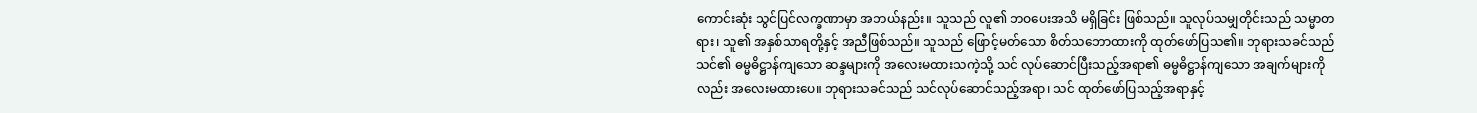ကောင်းဆုံး သွင်ပြင်လက္ခဏာမှာ အဘယ်နည်း။ သူသည် လူ၏ ဘဝပေးအသိ မရှိခြင်း ဖြစ်သည်။ သူလုပ်သမျှတိုင်းသည် သမ္မာတရား၊ သူ၏ အနှစ်သာရတို့နှင့် အညီဖြစ်သည်။ သူသည် ဖြောင့်မတ်သော စိတ်သဘောထားကို ထုတ်ဖော်ပြသ၏။ ဘုရားသခင်သည် သင်၏ ဓမ္မဓိဋ္ဌာန်ကျသော ဆန္ဒများကို အလေးမထားသကဲ့သို့ သင် လုပ်ဆောင်ပြီးသည့်အရာ၏ ဓမ္မဓိဋ္ဌာန်ကျသော အချက်များကိုလည်း အလေးမထားပေ။ ဘုရားသခင်သည် သင်လုပ်ဆောင်သည့်အရာ၊ သင် ထုတ်ဖော်ပြသည့်အရာနှင့်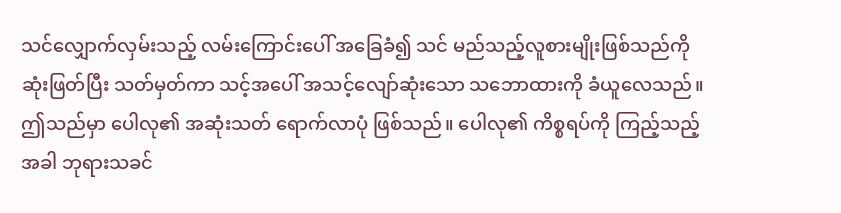သင်လျှောက်လှမ်းသည့် လမ်းကြောင်းပေါ် အခြေခံ၍ သင် မည်သည့်လူစားမျိုးဖြစ်သည်ကို ဆုံးဖြတ်ပြီး သတ်မှတ်ကာ သင့်အပေါ် အသင့်လျော်ဆုံးသော သဘောထားကို ခံယူလေသည်။ ဤသည်မှာ ပေါလု၏ အဆုံးသတ် ရောက်လာပုံ ဖြစ်သည်။ ပေါလု၏ ကိစ္စရပ်ကို ကြည့်သည့်အခါ ဘုရားသခင်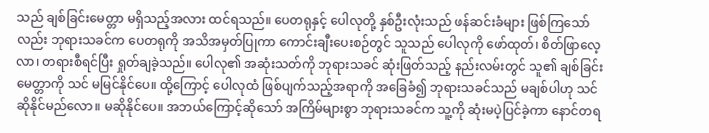သည် ချစ်ခြင်းမေတ္တာ မရှိသည့်အလား ထင်ရသည်။ ပေတရုနှင့် ပေါလုတို့ နှစ်ဦးလုံးသည် ဖန်ဆင်းခံများ ဖြစ်ကြသော်လည်း ဘုရားသခင်က ပေတရုကို အသိအမှတ်ပြုကာ ကောင်းချီးပေးစဉ်တွင် သူသည် ပေါလုကို ဖော်ထုတ်၊ စိတ်ဖြာလေ့လာ၊ တရားစီရင်ပြီး ရှုတ်ချခဲ့သည်။ ပေါလု၏ အဆုံးသတ်ကို ဘုရားသခင် ဆုံးဖြတ်သည့် နည်းလမ်းတွင် သူ၏ ချစ်ခြင်းမေတ္တာကို သင် မမြင်နိုင်ပေ။ ထို့ကြောင့် ပေါလုထံ ဖြစ်ပျက်သည့်အရာကို အခြေခံ၍ ဘုရားသခင်သည် မချစ်ပါဟု သင် ဆိုနိုင်မည်လော။ မဆိုနိုင်ပေ။ အဘယ်ကြောင့်ဆိုသော် အကြိမ်များစွာ ဘုရားသခင်က သူ့ကို ဆုံးမပဲ့ပြင်ခဲ့ကာ နောင်တရ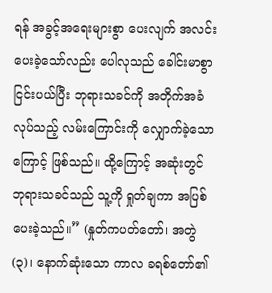ရန် အခွင့်အရေးများစွာ ပေးလျက် အလင်းပေးခဲ့သော်လည်း ပေါလုသည် ခေါင်းမာစွာ ငြင်းပယ်ပြီး ဘုရားသခင်ကို အတိုက်အခံလုပ်သည့် လမ်းကြောင်းကို လျှောက်ခဲ့သောကြောင့် ဖြစ်သည်။ ထို့ကြောင့် အဆုံးတွင် ဘုရားသခင်သည် သူ့ကို ရှုတ်ချကာ အပြစ်ပေးခဲ့သည်။” (နှုတ်ကပတ်တော်၊ အတွဲ (၃)၊ နောက်ဆုံးသော ကာလ ခရစ်တော်၏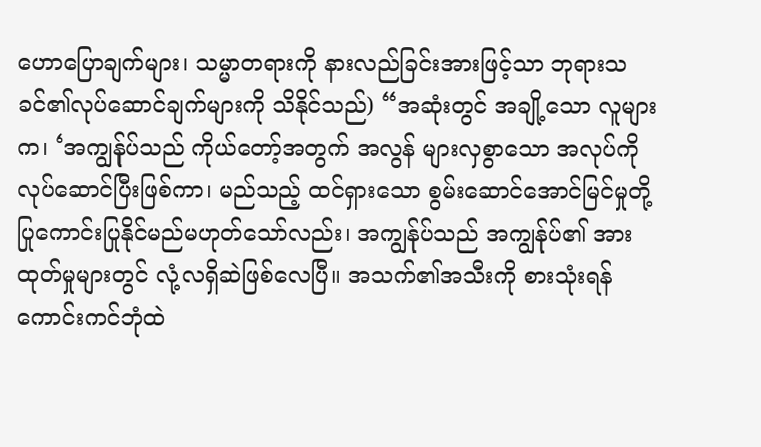ဟောပြောချက်များ၊ သမ္မာတရားကို နားလည်ခြင်းအားဖြင့်သာ ဘုရားသခင်၏လုပ်ဆောင်ချက်များကို သိနိုင်သည်) “အဆုံးတွင် အချို့သော လူများက၊ ‘အကျွန်ုပ်သည် ကိုယ်တော့်အတွက် အလွန် များလှစွာသော အလုပ်ကို လုပ်ဆောင်ပြီးဖြစ်ကာ၊ မည်သည့် ထင်ရှားသော စွမ်းဆောင်အောင်မြင်မှုတို့ ပြုကောင်းပြုနိုင်မည်မဟုတ်သော်လည်း၊ အကျွန်ုပ်သည် အကျွန်ုပ်၏ အားထုတ်မှုများတွင် လုံ့လရှိဆဲဖြစ်လေပြီ။ အသက်၏အသီးကို စားသုံးရန် ကောင်းကင်ဘုံထဲ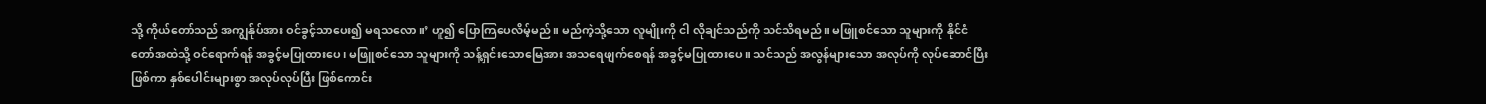သို့ ကိုယ်တော်သည် အကျွန်ုပ်အား ဝင်ခွင့်သာပေး၍ မရသလော။’ ဟူ၍ ပြောကြပေလိမ့်မည်။ မည်ကဲ့သို့သော လူမျိုးကို ငါ လိုချင်သည်ကို သင်သိရမည်။ မဖြူစင်သော သူများကို နိုင်ငံတော်အထဲသို့ ဝင်ရောက်ရန် အခွင့်မပြုထားပေ၊ မဖြူစင်သော သူများကို သန့်ရှင်းသောမြေအား အသရေဖျက်စေရန် အခွင့်မပြုထားပေ။ သင်သည် အလွန်များသော အလုပ်ကို လုပ်ဆောင်ပြီးဖြစ်ကာ နှစ်ပေါင်းများစွာ အလုပ်လုပ်ပြီး ဖြစ်ကောင်း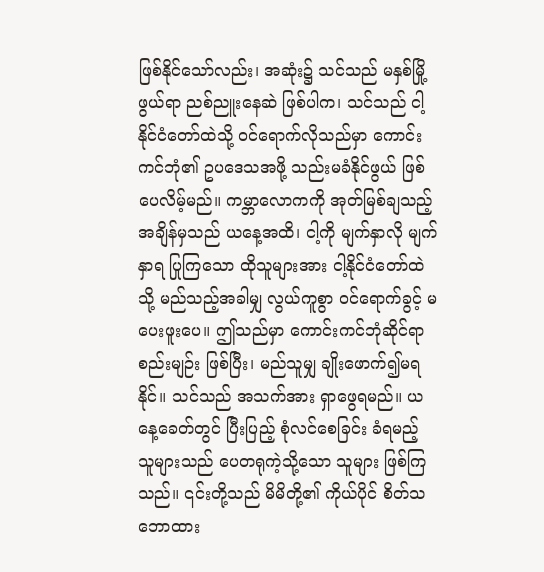ဖြစ်နိုင်သော်လည်း၊ အဆုံး၌ သင်သည် မနှစ်မြို့ဖွယ်ရာ ညစ်ညူးနေဆဲ ဖြစ်ပါက၊ သင်သည် ငါ့နိုင်ငံတော်ထဲသို့ ဝင်ရောက်လိုသည်မှာ ကောင်းကင်ဘုံ၏ ဥပဒေသအဖို့ သည်းမခံနိုင်ဖွယ် ဖြစ်ပေလိမ့်မည်။ ကမ္ဘာလောကကို အုတ်မြစ်ချသည့် အချိန်မှသည် ယနေ့အထိ၊ ငါ့ကို မျက်နှာလို မျက်နှာရ ပြုကြသော ထိုသူများအား ငါ့နိုင်ငံတော်ထဲသို့ မည်သည့်အခါမျှ လွယ်ကူစွာ ဝင်ရောက်ခွင့် မပေးဖူးပေ။ ဤသည်မှာ ကောင်းကင်ဘုံဆိုင်ရာ စည်းမျဉ်း ဖြစ်ပြီး၊ မည်သူမျှ ချိုးဖောက်၍မရနိုင်။ သင်သည် အသက်အား ရှာဖွေရမည်။ ယနေ့ခေတ်တွင် ပြီးပြည့် စုံလင်စေခြင်း ခံရမည့် သူများသည် ပေတရုကဲ့သို့သော သူများ ဖြစ်ကြသည်။ ၎င်းတို့သည် မိမိတို့၏ ကိုယ်ပိုင် စိတ်သဘောထား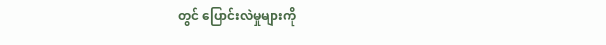တွင် ပြောင်းလဲမှုများကို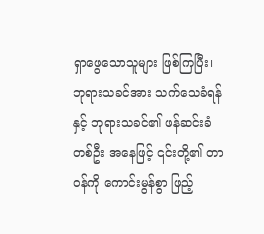ရှာဖွေသောသူများ ဖြစ်ကြပြီး၊ ဘုရားသခင်အား သက်သေခံရန်နှင့် ဘုရားသခင်၏ ဖန်ဆင်းခံတစ်ဦး အနေဖြင့် ၎င်းတို့၏ တာဝန်ကို ကောင်းမွန်စွာ ဖြည့်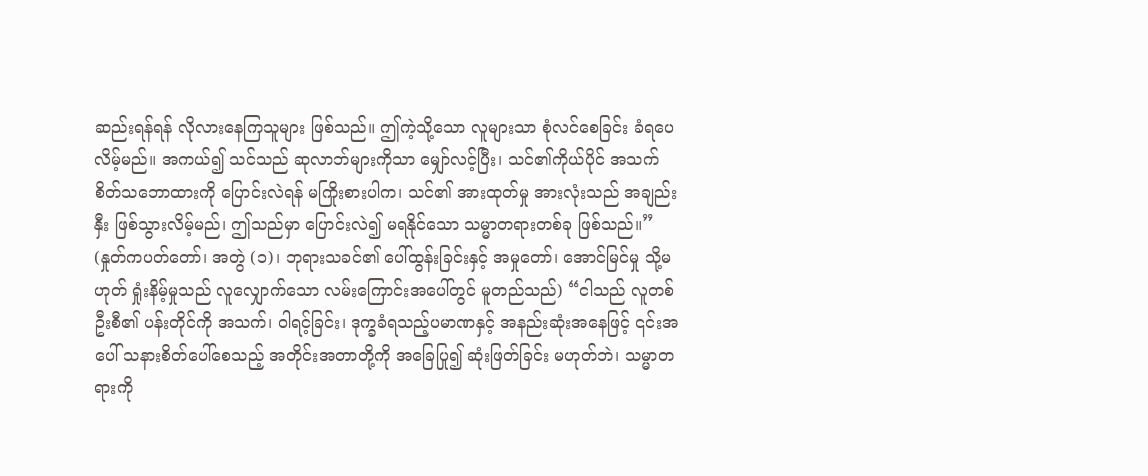ဆည်းရန်ရန် လိုလားနေကြသူများ ဖြစ်သည်။ ဤကဲ့သို့သော လူများသာ စုံလင်စေခြင်း ခံရပေလိမ့်မည်။ အကယ်၍ သင်သည် ဆုလာဘ်များကိုသာ မျှော်လင့်ပြီး၊ သင်၏ကိုယ်ပိုင် အသက်စိတ်သဘောထားကို ပြောင်းလဲရန် မကြိုးစားပါက၊ သင်၏ အားထုတ်မှု အားလုံးသည် အချည်းနှီး ဖြစ်သွားလိမ့်မည်၊ ဤသည်မှာ ပြောင်းလဲ၍ မရနိုင်သော သမ္မာတရားတစ်ခု ဖြစ်သည်။” (နှုတ်ကပတ်တော်၊ အတွဲ (၁)၊ ဘုရားသခင်၏ ပေါ်ထွန်းခြင်းနှင့် အမှုတော်၊ အောင်မြင်မှု သို့မဟုတ် ရှုံးနိမ့်မှုသည် လူလျှောက်သော လမ်းကြောင်းအပေါ်တွင် မူတည်သည်) “ငါသည် လူတစ်ဦးစီ၏ ပန်းတိုင်ကို အသက်၊ ဝါရင့်ခြင်း၊ ဒုက္ခခံရသည့်ပမာဏနှင့် အနည်းဆုံးအနေဖြင့် ၎င်းအပေါ် သနားစိတ်ပေါ်စေသည့် အတိုင်းအတာတို့ကို အခြေပြု၍ ဆုံးဖြတ်ခြင်း မဟုတ်ဘဲ၊ သမ္မာတရားကို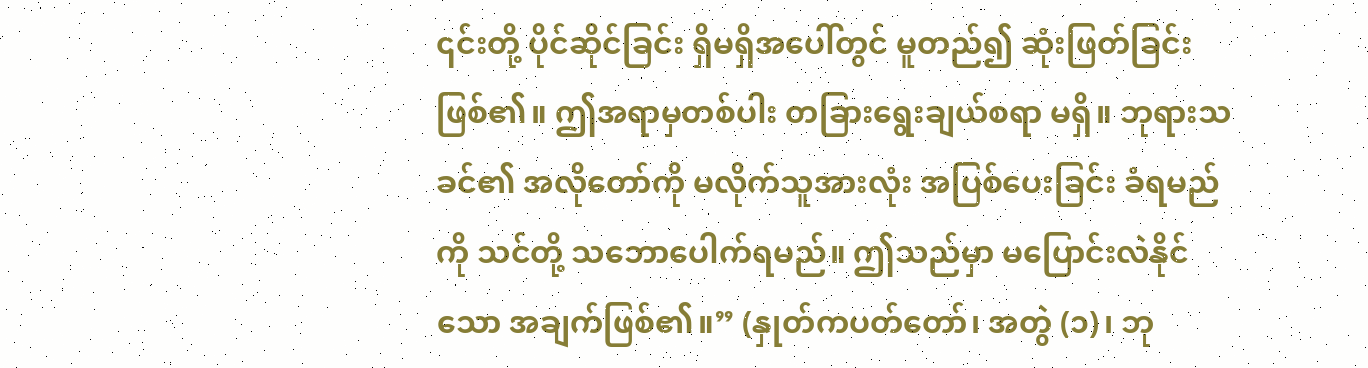၎င်းတို့ ပိုင်ဆိုင်ခြင်း ရှိမရှိအပေါ်တွင် မူတည်၍ ဆုံးဖြတ်ခြင်းဖြစ်၏။ ဤအရာမှတစ်ပါး တခြားရွေးချယ်စရာ မရှိ။ ဘုရားသခင်၏ အလိုတော်ကို မလိုက်သူအားလုံး အပြစ်ပေးခြင်း ခံရမည်ကို သင်တို့ သဘောပေါက်ရမည်။ ဤသည်မှာ မပြောင်းလဲနိုင်သော အချက်ဖြစ်၏။” (နှုတ်ကပတ်တော်၊ အတွဲ (၁)၊ ဘု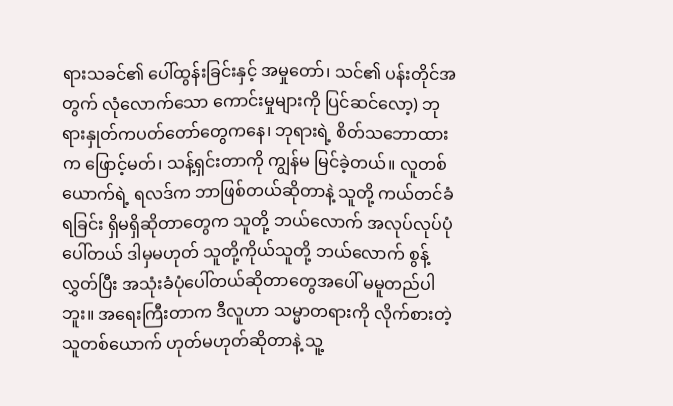ရားသခင်၏ ပေါ်ထွန်းခြင်းနှင့် အမှုတော်၊ သင်၏ ပန်းတိုင်အတွက် လုံလောက်သော ကောင်းမှုများကို ပြင်ဆင်လော့) ဘုရားနှုတ်ကပတ်တော်တွေကနေ၊ ဘုရားရဲ့ စိတ်သဘောထားက ဖြောင့်မတ်၊ သန့်ရှင်းတာကို ကျွန်မ မြင်ခဲ့တယ်။ လူတစ်ယောက်ရဲ့ ရလဒ်က ဘာဖြစ်တယ်ဆိုတာနဲ့ သူတို့ ကယ်တင်ခံရခြင်း ရှိမရှိဆိုတာတွေက သူတို့ ဘယ်လောက် အလုပ်လုပ်ပုံပေါ်တယ် ဒါမှမဟုတ် သူတို့ကိုယ်သူတို့ ဘယ်လောက် စွန့်လွှတ်ပြီး အသုံးခံပုံပေါ်တယ်ဆိုတာတွေအပေါ် မမူတည်ပါဘူး။ အရေးကြီးတာက ဒီလူဟာ သမ္မာတရားကို လိုက်စားတဲ့သူတစ်ယောက် ဟုတ်မဟုတ်ဆိုတာနဲ့ သူ့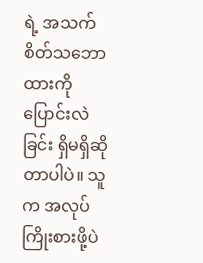ရဲ့ အသက်စိတ်သဘောထားကို ပြောင်းလဲခြင်း ရှိမရှိဆိုတာပါပဲ။ သူက အလုပ်ကြိုးစားဖို့ပဲ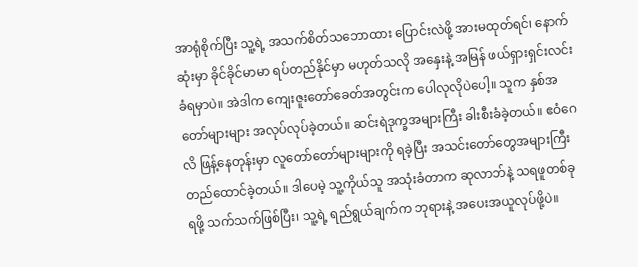အာရုံစိုက်ပြီး သူ့ရဲ့ အသက်စိတ်သဘောထား ပြောင်းလဲဖို့ အားမထုတ်ရင်၊ နောက်ဆုံးမှာ ခိုင်ခိုင်မာမာ ရပ်တည်နိုင်မှာ မဟုတ်သလို အနှေးနဲ့ အမြန် ဖယ်ရှားရှင်းလင်းခံရမှာပဲ။ အဲဒါက ကျေးဇူးတော်ခေတ်အတွင်းက ပေါလုလိုပဲပေါ့။ သူက နှစ်အတော်များများ အလုပ်လုပ်ခဲ့တယ်။ ဆင်းရဲဒုက္ခအများကြီး ခါးစီးခံခဲ့တယ်။ ဧဝံဂေလိ ဖြန့်နေတုန်းမှာ လူတော်တော်များများကို ရခဲ့ပြီး အသင်းတော်တွေအများကြီး တည်ထောင်ခဲ့တယ်။ ဒါပေမဲ့ သူ့ကိုယ်သူ အသုံးခံတာက ဆုလာဘ်နဲ့ သရဖူတစ်ခု ရဖို့ သက်သက်ဖြစ်ပြီး၊ သူ့ရဲ့ ရည်ရွယ်ချက်က ဘုရားနဲ့ အပေးအယူလုပ်ဖို့ပဲ။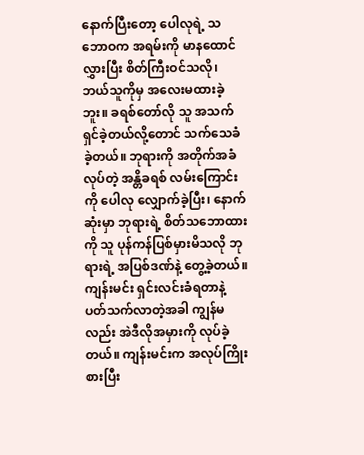နောက်ပြီးတော့ ပေါလုရဲ့ သဘောဝက အရမ်းကို မာနထောင်လွှားပြီး စိတ်ကြီးဝင်သလို၊ ဘယ်သူကိုမှ အလေးမထားခဲ့ဘူး။ ခရစ်တော်လို သူ အသက်ရှင်ခဲ့တယ်လို့တောင် သက်သေခံခဲ့တယ်။ ဘုရားကို အတိုက်အခံလုပ်တဲ့ အန္တိခရစ် လမ်းကြောင်းကို ပေါလု လျှောက်ခဲ့ပြီး၊ နောက်ဆုံးမှာ ဘုရားရဲ့ စိတ်သဘောထားကို သူ ပုန်ကန်ပြစ်မှားမိသလို ဘုရားရဲ့ အပြစ်ဒဏ်နဲ့ တွေ့ခဲ့တယ်။ ကျန်းမင်း ရှင်းလင်းခံရတာနဲ့ ပတ်သက်လာတဲ့အခါ ကျွန်မလည်း အဲဒီလိုအမှားကို လုပ်ခဲ့တယ်။ ကျန်းမင်းက အလုပ်ကြိုးစားပြီး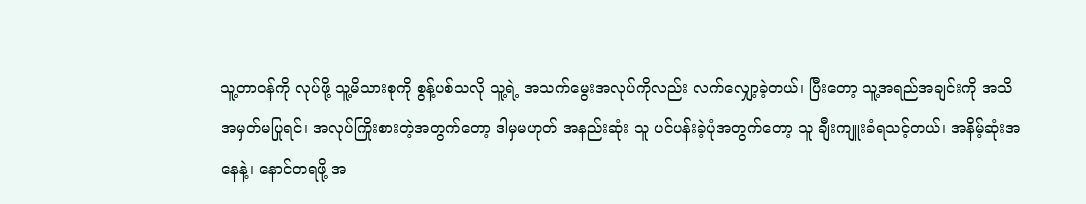သူ့တာဝန်ကို လုပ်ဖို့ သူ့မိသားစုကို စွန့်ပစ်သလို သူ့ရဲ့ အသက်မွေးအလုပ်ကိုလည်း လက်လျှော့ခဲ့တယ်၊ ပြီးတော့ သူ့အရည်အချင်းကို အသိအမှတ်မပြုရင်၊ အလုပ်ကြိုးစားတဲ့အတွက်တော့ ဒါမှမဟုတ် အနည်းဆုံး သူ ပင်ပန်းခဲ့ပုံအတွက်တော့ သူ ချီးကျူးခံရသင့်တယ်၊ အနိမ့်ဆုံးအနေနဲ့၊ နောင်တရဖို့ အ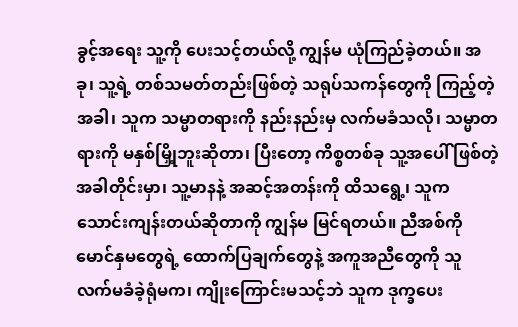ခွင့်အရေး သူ့ကို ပေးသင့်တယ်လို့ ကျွန်မ ယုံကြည်ခဲ့တယ်။ အခု၊ သူ့ရဲ့ တစ်သမတ်တည်းဖြစ်တဲ့ သရုပ်သကန်တွေကို ကြည့်တဲ့အခါ၊ သူက သမ္မာတရားကို နည်းနည်းမှ လက်မခံသလို၊ သမ္မာတရားကို မနှစ်မြှို့ဘူးဆိုတာ၊ ပြီးတော့ ကိစ္စတစ်ခု သူ့အပေါ် ဖြစ်တဲ့အခါတိုင်းမှာ၊ သူ့မာနနဲ့ အဆင့်အတန်းကို ထိသရွေ့၊ သူက သောင်းကျန်းတယ်ဆိုတာကို ကျွန်မ မြင်ရတယ်။ ညီအစ်ကို မောင်နှမတွေရဲ့ ထောက်ပြချက်တွေနဲ့ အကူအညီတွေကို သူ လက်မခံခဲ့ရုံမက၊ ကျိုးကြောင်းမသင့်ဘဲ သူက ဒုက္ခပေး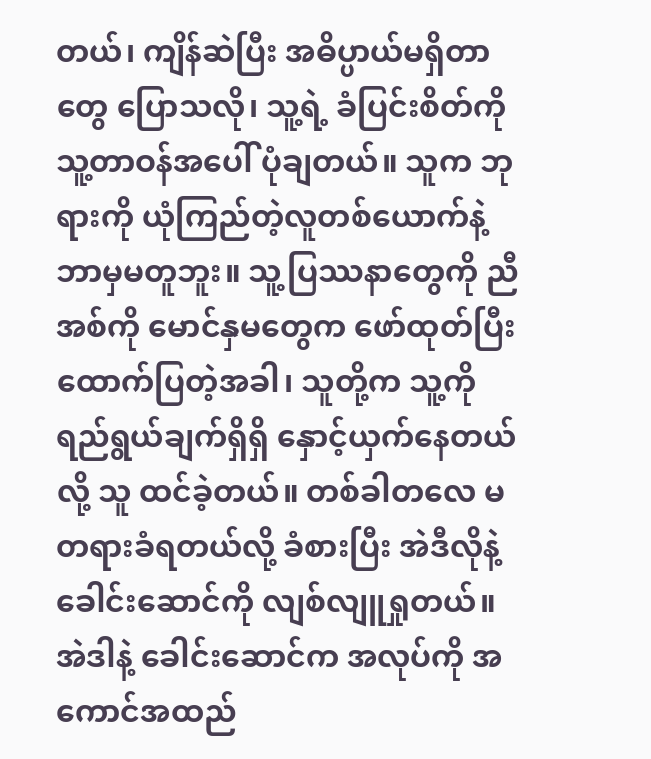တယ်၊ ကျိန်ဆဲပြီး အဓိပ္ပာယ်မရှိတာတွေ ပြောသလို၊ သူ့ရဲ့ ခံပြင်းစိတ်ကို သူ့တာဝန်အပေါ် ပုံချတယ်။ သူက ဘုရားကို ယုံကြည်တဲ့လူတစ်ယောက်နဲ့ ဘာမှမတူဘူး။ သူ့ပြဿနာတွေကို ညီအစ်ကို မောင်နှမတွေက ဖော်ထုတ်ပြီး ထောက်ပြတဲ့အခါ၊ သူတို့က သူ့ကို ရည်ရွယ်ချက်ရှိရှိ နှောင့်ယှက်နေတယ်လို့ သူ ထင်ခဲ့တယ်။ တစ်ခါတလေ မတရားခံရတယ်လို့ ခံစားပြီး အဲဒီလိုနဲ့ ခေါင်းဆောင်ကို လျစ်လျူရှုတယ်။ အဲဒါနဲ့ ခေါင်းဆောင်က အလုပ်ကို အကောင်အထည်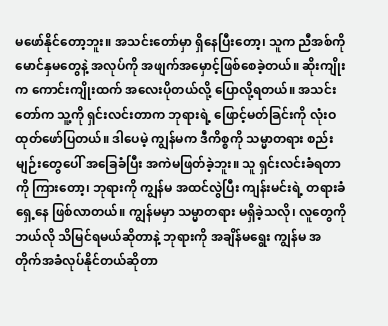မဖော်နိုင်တော့ဘူး။ အသင်းတော်မှာ ရှိနေပြီးတော့၊ သူက ညီအစ်ကို မောင်နှမတွေနဲ့ အလုပ်ကို အဖျက်အမှောင့်ဖြစ်စေခဲ့တယ်။ ဆိုးကျိုးက ကောင်းကျိုးထက် အလေးပိုတယ်လို့ ပြောလို့ရတယ်။ အသင်းတော်က သူ့ကို ရှင်းလင်းတာက ဘုရားရဲ့ ဖြောင့်မတ်ခြင်းကို လုံးဝ ထုတ်ဖော်ပြတယ်။ ဒါပေမဲ့ ကျွန်မက ဒီကိစ္စကို သမ္မာတရား စည်းမျဉ်းတွေပေါ် အခြေခံပြီး အကဲမဖြတ်ခဲ့ဘူး။ သူ ရှင်းလင်းခံရတာကို ကြားတော့၊ ဘုရားကို ကျွန်မ အထင်လွဲပြီး ကျန်းမင်းရဲ့ တရားခံရှေ့နေ ဖြစ်လာတယ်။ ကျွန်မမှာ သမ္မာတရား မရှိခဲ့သလို၊ လူတွေကို ဘယ်လို သိမြင်ရမယ်ဆိုတာနဲ့ ဘုရားကို အချိန်မရွေး ကျွန်မ အတိုက်အခံလုပ်နိုင်တယ်ဆိုတာ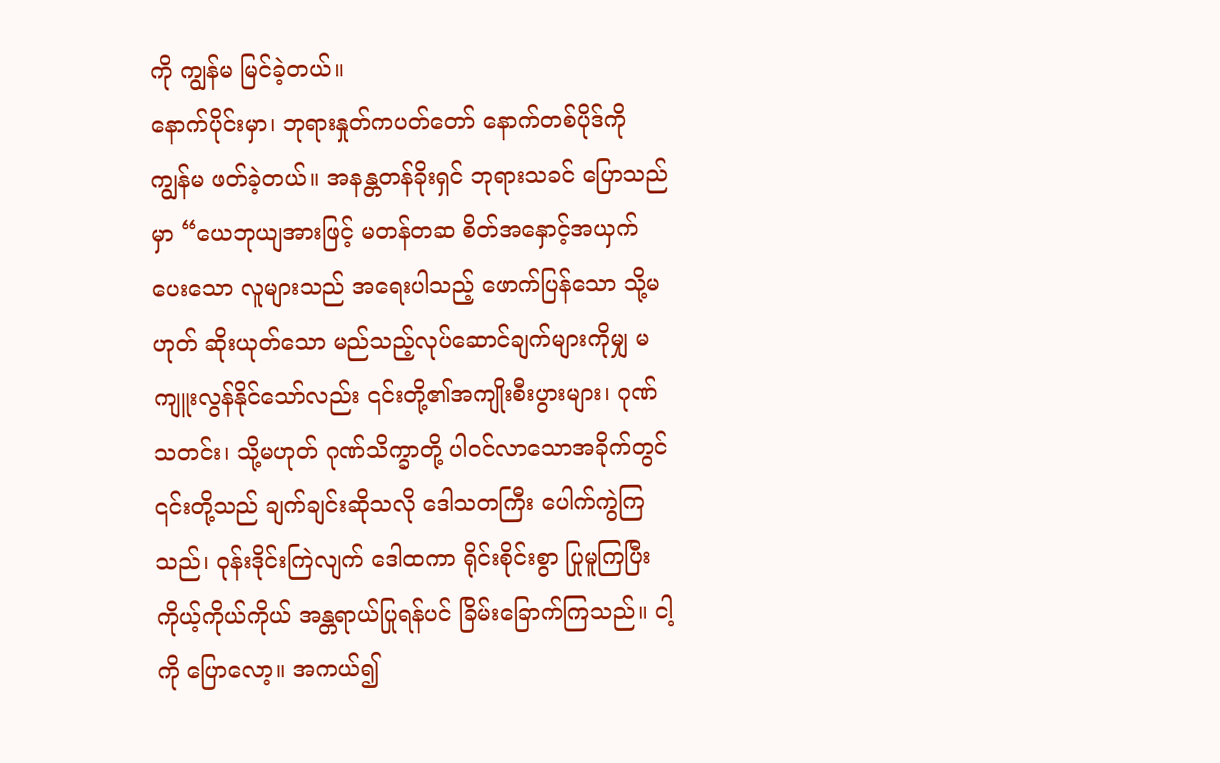ကို ကျွန်မ မြင်ခဲ့တယ်။
နောက်ပိုင်းမှာ၊ ဘုရားနှုတ်ကပတ်တော် နောက်တစ်ပိုဒ်ကို ကျွန်မ ဖတ်ခဲ့တယ်။ အနန္တတန်ခိုးရှင် ဘုရားသခင် ပြောသည်မှာ “ယေဘုယျအားဖြင့် မတန်တဆ စိတ်အနှောင့်အယှက်ပေးသော လူများသည် အရေးပါသည့် ဖောက်ပြန်သော သို့မဟုတ် ဆိုးယုတ်သော မည်သည့်လုပ်ဆောင်ချက်များကိုမျှ မကျူးလွန်နိုင်သော်လည်း ၎င်းတို့၏အကျိုးစီးပွားများ၊ ဂုဏ်သတင်း၊ သို့မဟုတ် ဂုဏ်သိက္ခာတို့ ပါဝင်လာသောအခိုက်တွင် ၎င်းတို့သည် ချက်ချင်းဆိုသလို ဒေါသတကြီး ပေါက်ကွဲကြသည်၊ ဝုန်းဒိုင်းကြဲလျက် ဒေါထကာ ရိုင်းစိုင်းစွာ ပြုမူကြပြီး ကိုယ့်ကိုယ်ကိုယ် အန္တရာယ်ပြုရန်ပင် ခြိမ်းခြောက်ကြသည်။ ငါ့ကို ပြောလော့။ အကယ်၍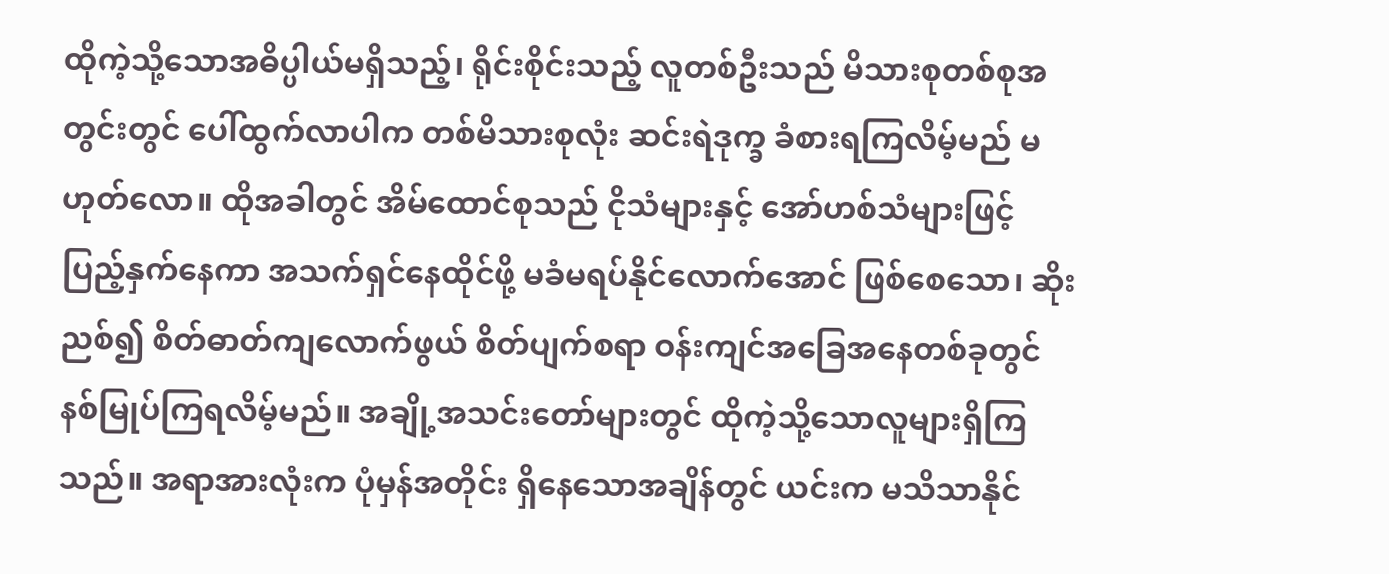ထိုကဲ့သို့သောအဓိပ္ပါယ်မရှိသည့်၊ ရိုင်းစိုင်းသည့် လူတစ်ဦးသည် မိသားစုတစ်စုအတွင်းတွင် ပေါ်ထွက်လာပါက တစ်မိသားစုလုံး ဆင်းရဲဒုက္ခ ခံစားရကြလိမ့်မည် မဟုတ်လော။ ထိုအခါတွင် အိမ်ထောင်စုသည် ငိုသံများနှင့် အော်ဟစ်သံများဖြင့် ပြည့်နှက်နေကာ အသက်ရှင်နေထိုင်ဖို့ မခံမရပ်နိုင်လောက်အောင် ဖြစ်စေသော၊ ဆိုးညစ်၍ စိတ်ဓာတ်ကျလောက်ဖွယ် စိတ်ပျက်စရာ ဝန်းကျင်အခြေအနေတစ်ခုတွင် နစ်မြုပ်ကြရလိမ့်မည်။ အချို့အသင်းတော်များတွင် ထိုကဲ့သို့သောလူများရှိကြသည်။ အရာအားလုံးက ပုံမှန်အတိုင်း ရှိနေသောအချိန်တွင် ယင်းက မသိသာနိုင်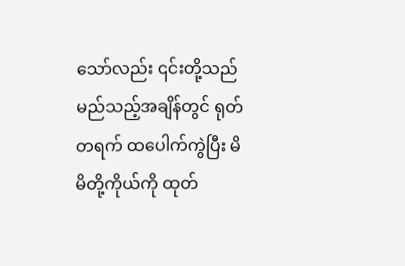သော်လည်း ၎င်းတို့သည် မည်သည့်အချိန်တွင် ရုတ်တရက် ထပေါက်ကွဲပြီး မိမိတို့ကိုယ်ကို ထုတ်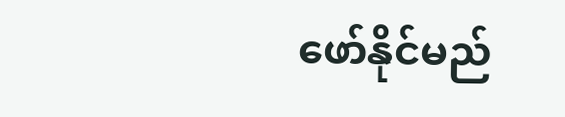ဖော်နိုင်မည်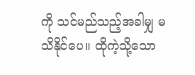ကို သင်မည်သည့်အခါမျှ မသိနိုင်ပေ။ ထိုကဲ့သို့သော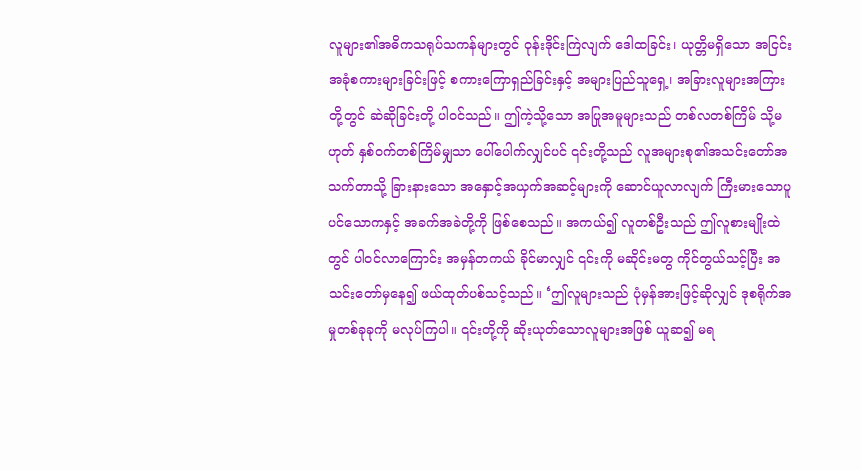လူများ၏အဓိကသရုပ်သကန်များတွင် ဝုန်းဒိုင်းကြဲလျက် ဒေါထခြင်း၊ ယုတ္တိမရှိသော အငြင်းအခုံစကားများခြင်းဖြင့် စကားကြောရှည်ခြင်းနှင့် အများပြည်သူရှေ့၊ အခြားလူများအကြားတို့တွင် ဆဲဆိုခြင်းတို့ ပါဝင်သည်။ ဤကဲ့သို့သော အပြုအမူများသည် တစ်လတစ်ကြိမ် သို့မဟုတ် နှစ်ဝက်တစ်ကြိမ်မျှသာ ပေါ်ပေါက်လျှင်ပင် ၎င်းတို့သည် လူအများစု၏အသင်းတော်အသက်တာသို့ ခြားနားသော အနှောင့်အယှက်အဆင့်များကို ဆောင်ယူလာလျက် ကြီးမားသောပူပင်သောကနှင့် အခက်အခဲတို့ကို ဖြစ်စေသည်။ အကယ်၍ လူတစ်ဦးသည် ဤလူစားမျိုးထဲတွင် ပါဝင်လာကြောင်း အမှန်တကယ် ခိုင်မာလျှင် ၎င်းကို မဆိုင်းမတွ ကိုင်တွယ်သင့်ပြီး အသင်းတော်မှနေ၍ ဖယ်ထုတ်ပစ်သင့်သည်။ ‘ဤလူများသည် ပုံမှန်အားဖြင့်ဆိုလျှင် ဒုစရိုက်အမှုတစ်ခုခုကို မလုပ်ကြပါ။ ၎င်းတို့ကို ဆိုးယုတ်သောလူများအဖြစ် ယူဆ၍ မရ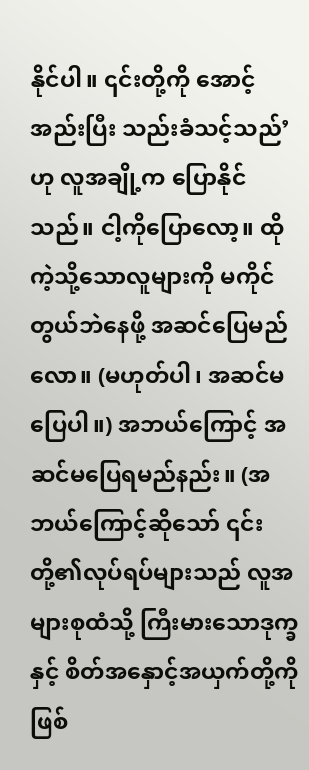နိုင်ပါ။ ၎င်းတို့ကို အောင့်အည်းပြီး သည်းခံသင့်သည်’ ဟု လူအချို့က ပြောနိုင်သည်။ ငါ့ကိုပြောလော့။ ထိုကဲ့သို့သောလူများကို မကိုင်တွယ်ဘဲနေဖို့ အဆင်ပြေမည်လော။ (မဟုတ်ပါ၊ အဆင်မပြေပါ။) အဘယ်ကြောင့် အဆင်မပြေရမည်နည်း။ (အဘယ်ကြောင့်ဆိုသော် ၎င်းတို့၏လုပ်ရပ်များသည် လူအများစုထံသို့ ကြီးမားသောဒုက္ခနှင့် စိတ်အနှောင့်အယှက်တို့ကို ဖြစ်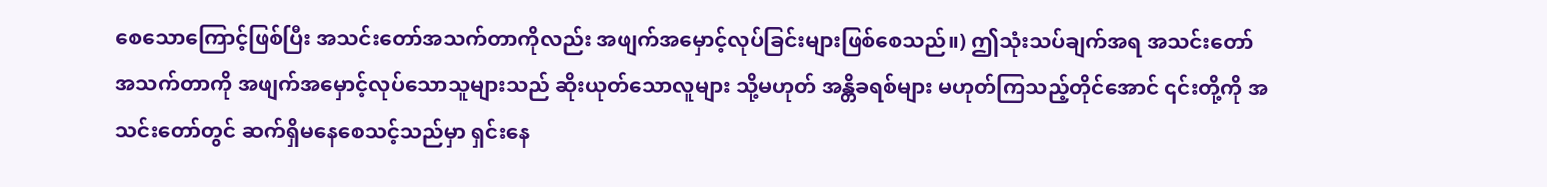စေသောကြောင့်ဖြစ်ပြီး အသင်းတော်အသက်တာကိုလည်း အဖျက်အမှောင့်လုပ်ခြင်းများဖြစ်စေသည်။) ဤသုံးသပ်ချက်အရ အသင်းတော်အသက်တာကို အဖျက်အမှောင့်လုပ်သောသူများသည် ဆိုးယုတ်သောလူများ သို့မဟုတ် အန္တိခရစ်များ မဟုတ်ကြသည့်တိုင်အောင် ၎င်းတို့ကို အသင်းတော်တွင် ဆက်ရှိမနေစေသင့်သည်မှာ ရှင်းနေ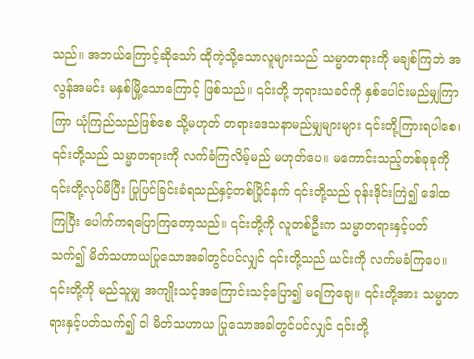သည်။ အဘယ်ကြောင့်ဆိုသော် ထိုကဲ့သို့သောလူများသည် သမ္မာတရားကို မချစ်ကြဘဲ အလွန်အမင်း မနှစ်မြို့သောကြောင့် ဖြစ်သည်။ ၎င်းတို့ ဘုရားသခင်ကို နှစ်ပေါင်းမည်မျှကြာကြာ ယုံကြည်သည်ဖြစ်စေ သို့မဟုတ် တရားဒေသနာမည်မျှများများ ၎င်းတို့ကြားရပါစေ၊ ၎င်းတို့သည် သမ္မာတရားကို လက်ခံကြလိမ့်မည် မဟုတ်ပေ။ မကောင်းသည့်တစ်ခုခုကို ၎င်းတို့လုပ်မိပြီး ပြုပြင်ခြင်းခံရသည်နှင့်တစ်ပြိုင်နက် ၎င်းတို့သည် ဝုန်းဒိုင်းကြဲ၍ ဒေါထကြပြီး ပေါက်ကရပြောကြတော့သည်။ ၎င်းတို့ကို လူတစ်ဦးက သမ္မာတရားနှင့်ပတ်သက်၍ မိတ်သဟာယပြုသောအခါတွင်ပင်လျှင် ၎င်းတို့သည် ယင်းကို လက်မခံကြပေ။ ၎င်းတို့ကို မည်သူမျှ အကျိုးသင့်အကြောင်းသင့်ပြော၍ မရကြချေ။ ၎င်းတို့အား သမ္မာတရားနှင့်ပတ်သက်၍ ငါ မိတ်သဟာယ ပြုသောအခါတွင်ပင်လျှင် ၎င်းတို့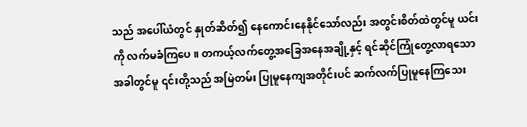သည် အပေါ်ယံတွင် နှုတ်ဆိတ်၍ နေကောင်းနေနိုင်သော်လည်း အတွင်းစိတ်ထဲတွင်မူ ယင်းကို လက်မခံကြပေ။ တကယ့်လက်တွေ့အခြေအနေအချို့နှင့် ရင်ဆိုင်ကြုံတွေ့လာရသောအခါတွင်မူ ၎င်းတို့သည် အမြဲတမ်း ပြုမူနေကျအတိုင်းပင် ဆက်လက်ပြုမူနေကြသေး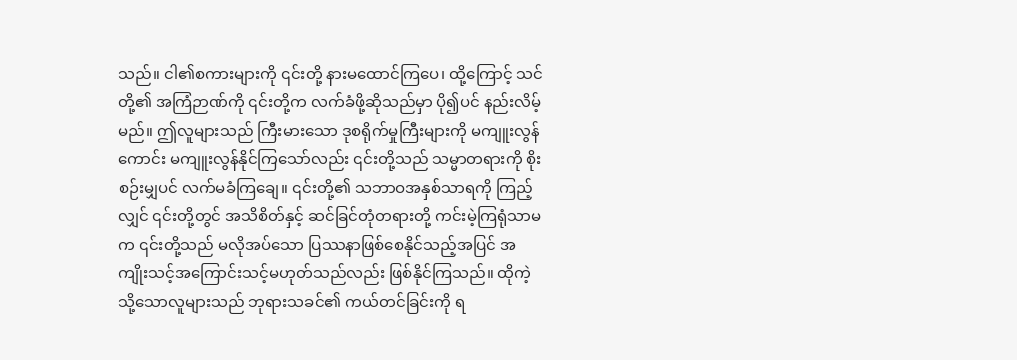သည်။ ငါ၏စကားများကို ၎င်းတို့ နားမထောင်ကြပေ၊ ထို့ကြောင့် သင်တို့၏ အကြံဉာဏ်ကို ၎င်းတို့က လက်ခံဖို့ဆိုသည်မှာ ပို၍ပင် နည်းလိမ့်မည်။ ဤလူများသည် ကြီးမားသော ဒုစရိုက်မှုကြီးများကို မကျူးလွန်ကောင်း မကျူးလွန်နိုင်ကြသော်လည်း ၎င်းတို့သည် သမ္မာတရားကို စိုးစဉ်းမျှပင် လက်မခံကြချေ။ ၎င်းတို့၏ သဘာဝအနှစ်သာရကို ကြည့်လျှင် ၎င်းတို့တွင် အသိစိတ်နှင့် ဆင်ခြင်တုံတရားတို့ ကင်းမဲ့ကြရုံသာမက ၎င်းတို့သည် မလိုအပ်သော ပြဿနာဖြစ်စေနိုင်သည့်အပြင် အကျိုးသင့်အကြောင်းသင့်မဟုတ်သည်လည်း ဖြစ်နိုင်ကြသည်။ ထိုကဲ့သို့သောလူများသည် ဘုရားသခင်၏ ကယ်တင်ခြင်းကို ရ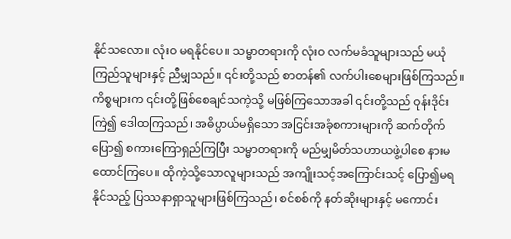နိုင်သလော။ လုံးဝ မရနိုင်ပေ။ သမ္မာတရားကို လုံးဝ လက်မခံသူများသည် မယုံကြည်သူများနှင့် ညီမျှသည်။ ၎င်းတို့သည် စာတန်၏ လက်ပါးစေများဖြစ်ကြသည်။ ကိစ္စများက ၎င်းတို့ဖြစ်စေချင်သကဲ့သို့ မဖြစ်ကြသောအခါ ၎င်းတို့သည် ဝုန်းဒိုင်းကြဲ၍ ဒေါထကြသည်၊ အဓိပ္ပာယ်မရှိသော အငြင်းအခုံစကားများကို ဆက်တိုက်ပြော၍ စကားကြောရှည်ကြပြီး သမ္မာတရားကို မည်မျှမိတ်သဟာယဖွဲ့ပါစေ နားမထောင်ကြပေ။ ထိုကဲ့သို့သောလူများသည် အကျိုးသင့်အကြောင်းသင့် ပြော၍မရနိုင်သည့် ပြဿနာရှာသူများဖြစ်ကြသည်၊ စင်စစ်ကို နတ်ဆိုးများနှင့် မကောင်း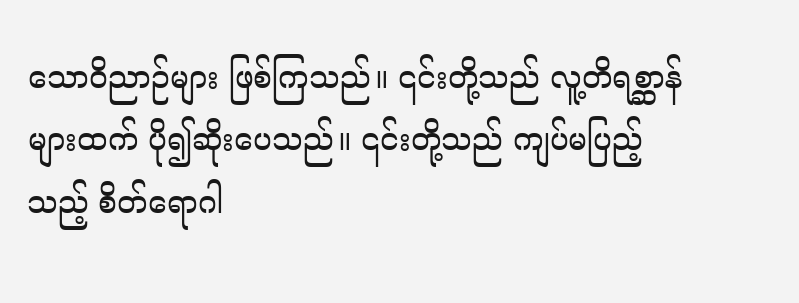သောဝိညာဉ်များ ဖြစ်ကြသည်။ ၎င်းတို့သည် လူ့တိရစ္ဆာန်များထက် ပို၍ဆိုးပေသည်။ ၎င်းတို့သည် ကျပ်မပြည့်သည့် စိတ်ရောဂါ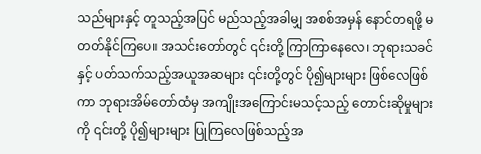သည်များနှင့် တူသည့်အပြင် မည်သည့်အခါမျှ အစစ်အမှန် နောင်တရဖို့ မတတ်နိုင်ကြပေ။ အသင်းတော်တွင် ၎င်းတို့ ကြာကြာနေလေ၊ ဘုရားသခင်နှင့် ပတ်သက်သည့်အယူအဆများ ၎င်းတို့တွင် ပို၍များများ ဖြစ်လေဖြစ်ကာ ဘုရားအိမ်တော်ထံမှ အကျိုးအကြောင်းမသင့်သည့် တောင်းဆိုမှုများကို ၎င်းတို့ ပို၍များများ ပြုကြလေဖြစ်သည့်အ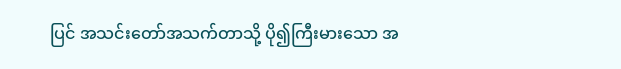ပြင် အသင်းတော်အသက်တာသို့ ပို၍ကြီးမားသော အ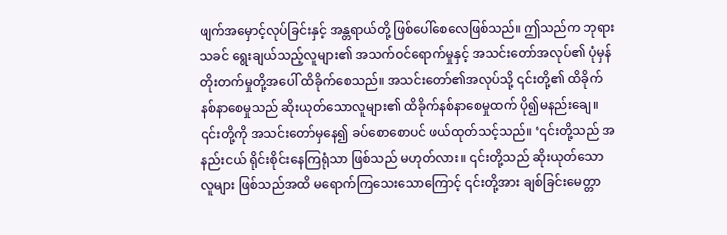ဖျက်အမှောင့်လုပ်ခြင်းနှင့် အန္တရာယ်တို့ ဖြစ်ပေါ်စေလေဖြစ်သည်။ ဤသည်က ဘုရားသခင် ရွေးချယ်သည့်လူများ၏ အသက်ဝင်ရောက်မှုနှင့် အသင်းတော်အလုပ်၏ ပုံမှန်တိုးတက်မှုတို့အပေါ် ထိခိုက်စေသည်။ အသင်းတော်၏အလုပ်သို့ ၎င်းတို့၏ ထိခိုက်နစ်နာစေမှုသည် ဆိုးယုတ်သောလူများ၏ ထိခိုက်နစ်နာစေမှုထက် ပို၍မနည်းချေ။ ၎င်းတို့ကို အသင်းတော်မှနေ၍ ခပ်စောစောပင် ဖယ်ထုတ်သင့်သည်။ ‘၎င်းတို့သည် အနည်းငယ် ရိုင်းစိုင်းနေကြရုံသာ ဖြစ်သည် မဟုတ်လား။ ၎င်းတို့သည် ဆိုးယုတ်သောလူများ ဖြစ်သည်အထိ မရောက်ကြသေးသောကြောင့် ၎င်းတို့အား ချစ်ခြင်းမေတ္တာ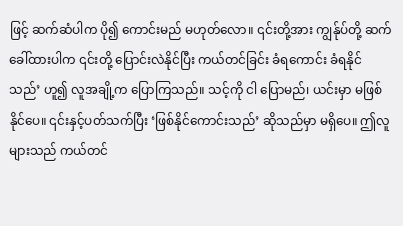ဖြင့် ဆက်ဆံပါက ပို၍ ကောင်းမည် မဟုတ်လော။ ၎င်းတို့အား ကျွန်ုပ်တို့ ဆက်ခေါ်ထားပါက ၎င်းတို့ ပြောင်းလဲနိုင်ပြီး ကယ်တင်ခြင်း ခံရကောင်း ခံရနိုင်သည်’ ဟူ၍ လူအချို့က ပြောကြသည်။ သင့်ကို ငါ ပြောမည်၊ ယင်းမှာ မဖြစ်နိုင်ပေ။ ၎င်းနှင့်ပတ်သက်ပြီး ‘ဖြစ်နိုင်ကောင်းသည်’ ဆိုသည်မှာ မရှိပေ။ ဤလူများသည် ကယ်တင်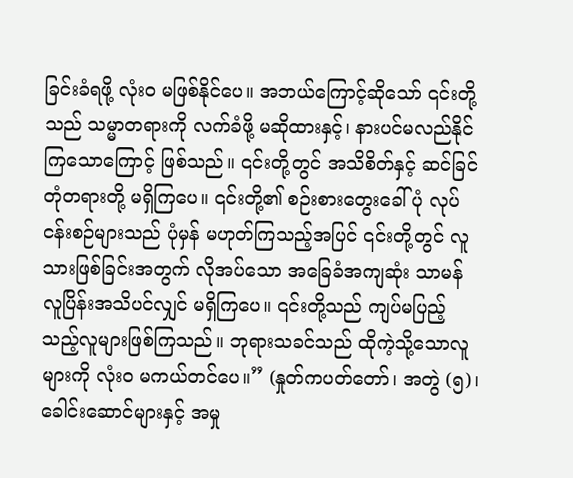ခြင်းခံရဖို့ လုံးဝ မဖြစ်နိုင်ပေ။ အဘယ်ကြောင့်ဆိုသော် ၎င်းတို့သည် သမ္မာတရားကို လက်ခံဖို့ မဆိုထားနှင့်၊ နားပင်မလည်နိုင်ကြသောကြောင့် ဖြစ်သည်။ ၎င်းတို့တွင် အသိစိတ်နှင့် ဆင်ခြင်တုံတရားတို့ မရှိကြပေ။ ၎င်းတို့၏ စဉ်းစားတွေးခေါ်ပုံ လုပ်ငန်းစဉ်များသည် ပုံမှန် မဟုတ်ကြသည့်အပြင် ၎င်းတို့တွင် လူသားဖြစ်ခြင်းအတွက် လိုအပ်သော အခြေခံအကျဆုံး သာမန်လူပြိန်းအသိပင်လျှင် မရှိကြပေ။ ၎င်းတို့သည် ကျပ်မပြည့်သည့်လူများဖြစ်ကြသည်။ ဘုရားသခင်သည် ထိုကဲ့သို့သောလူများကို လုံးဝ မကယ်တင်ပေ။” (နှုတ်ကပတ်တော်၊ အတွဲ (၅)၊ ခေါင်းဆောင်များနှင့် အမှု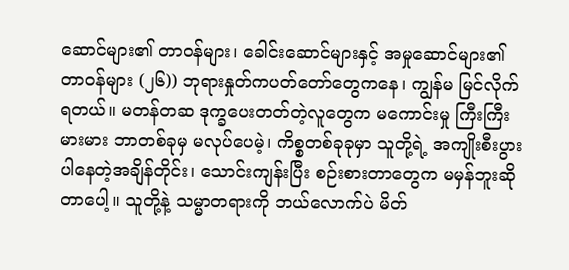ဆောင်များ၏ တာဝန်များ၊ ခေါင်းဆောင်များနှင့် အမှုဆောင်များ၏ တာဝန်များ (၂၆)) ဘုရားနှုတ်ကပတ်တော်တွေကနေ၊ ကျွန်မ မြင်လိုက်ရတယ်။ မတန်တဆ ဒုက္ခပေးတတ်တဲ့လူတွေက မကောင်းမှု ကြီးကြီးမားမား ဘာတစ်ခုမှ မလုပ်ပေမဲ့၊ ကိစ္စတစ်ခုခုမှာ သူတို့ရဲ့ အကျိုးစီးပွားပါနေတဲ့အချိန်တိုင်း၊ သောင်းကျန်းပြီး စဉ်းစားတာတွေက မမှန်ဘူးဆိုတာပေါ့။ သူတို့နဲ့ သမ္မာတရားကို ဘယ်လောက်ပဲ မိတ်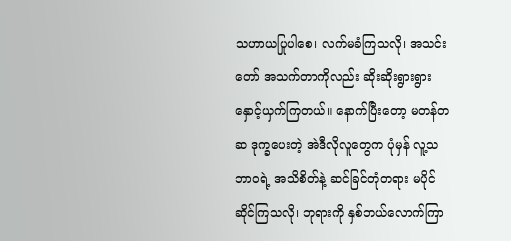သဟာယပြုပါစေ၊ လက်မခံကြသလို၊ အသင်းတော် အသက်တာကိုလည်း ဆိုးဆိုးရွားရွား နှောင့်ယှက်ကြတယ်။ နောက်ပြီးတော့ မတန်တဆ ဒုက္ခပေးတဲ့ အဲဒီလိုလူတွေက ပုံမှန် လူ့သဘာဝရဲ့ အသိစိတ်နဲ့ ဆင်ခြင်တုံတရား မပိုင်ဆိုင်ကြသလို၊ ဘုရားကို နှစ်ဘယ်လောက်ကြာ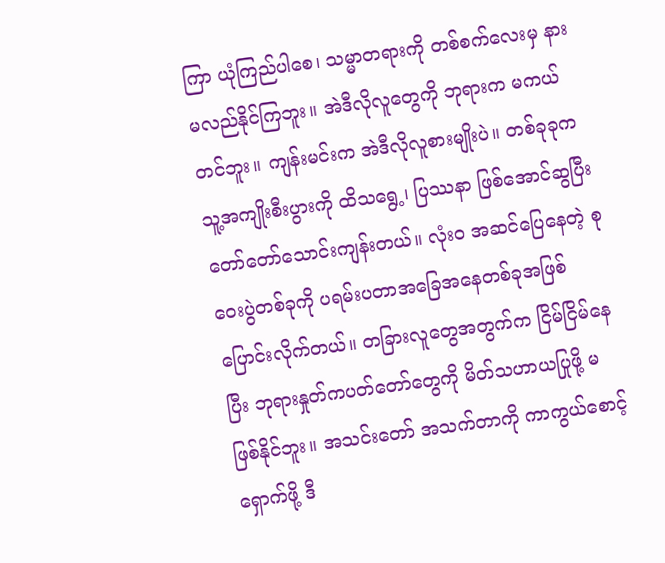ကြာ ယုံကြည်ပါစေ၊ သမ္မာတရားကို တစ်စက်လေးမှ နားမလည်နိုင်ကြဘူး။ အဲဒီလိုလူတွေကို ဘုရားက မကယ်တင်ဘူး။ ကျန်းမင်းက အဲဒီလိုလူစားမျိုးပဲ။ တစ်ခုခုက သူ့အကျိုးစီးပွားကို ထိသရွေ့၊ ပြဿနာ ဖြစ်အောင်ဆွပြီး တော်တော်သောင်းကျန်းတယ်။ လုံးဝ အဆင်ပြေနေတဲ့ စုဝေးပွဲတစ်ခုကို ပရမ်းပတာအခြေအနေတစ်ခုအဖြစ် ပြောင်းလိုက်တယ်။ တခြားလူတွေအတွက်က ငြိမ်ငြိမ်နေပြီး ဘုရားနှုတ်ကပတ်တော်တွေကို မိတ်သဟာယပြုဖို့ မဖြစ်နိုင်ဘူး။ အသင်းတော် အသက်တာကို ကာကွယ်စောင့်ရှောက်ဖို့ ဒီ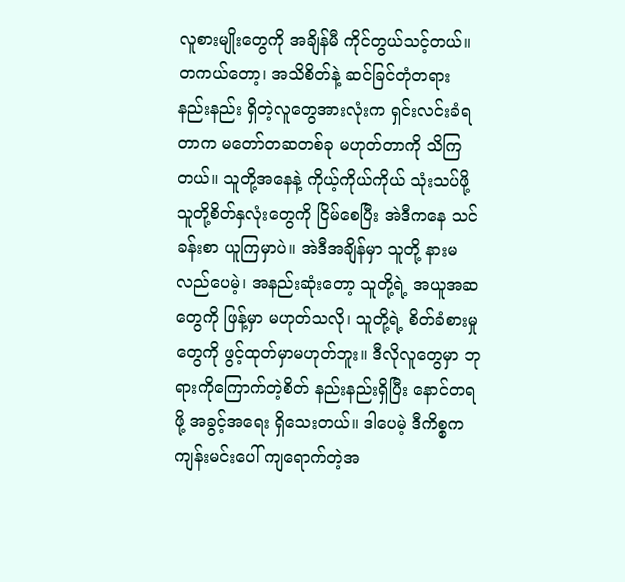လူစားမျိုးတွေကို အချိန်မီ ကိုင်တွယ်သင့်တယ်။ တကယ်တော့၊ အသိစိတ်နဲ့ ဆင်ခြင်တုံတရား နည်းနည်း ရှိတဲ့လူတွေအားလုံးက ရှင်းလင်းခံရတာက မတော်တဆတစ်ခု မဟုတ်တာကို သိကြတယ်။ သူတို့အနေနဲ့ ကိုယ့်ကိုယ်ကိုယ် သုံးသပ်ဖို့ သူတို့စိတ်နှလုံးတွေကို ငြိမ်စေပြီး အဲဒီကနေ သင်ခန်းစာ ယူကြမှာပဲ။ အဲဒီအချိန်မှာ သူတို့ နားမလည်ပေမဲ့၊ အနည်းဆုံးတော့ သူတို့ရဲ့ အယူအဆတွေကို ဖြန့်မှာ မဟုတ်သလို၊ သူတို့ရဲ့ စိတ်ခံစားမှုတွေကို ဖွင့်ထုတ်မှာမဟုတ်ဘူး။ ဒီလိုလူတွေမှာ ဘုရားကိုကြောက်တဲ့စိတ် နည်းနည်းရှိပြီး နောင်တရဖို့ အခွင့်အရေး ရှိသေးတယ်။ ဒါပေမဲ့ ဒီကိစ္စက ကျန်းမင်းပေါ် ကျရောက်တဲ့အ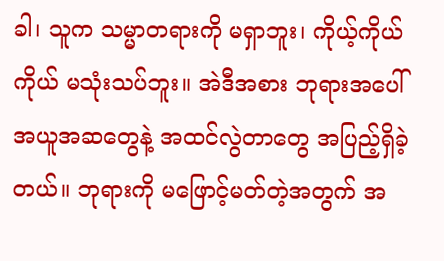ခါ၊ သူက သမ္မာတရားကို မရှာဘူး၊ ကိုယ့်ကိုယ်ကိုယ် မသုံးသပ်ဘူး။ အဲဒီအစား ဘုရားအပေါ် အယူအဆတွေနဲ့ အထင်လွဲတာတွေ အပြည့်ရှိခဲ့တယ်။ ဘုရားကို မဖြောင့်မတ်တဲ့အတွက် အ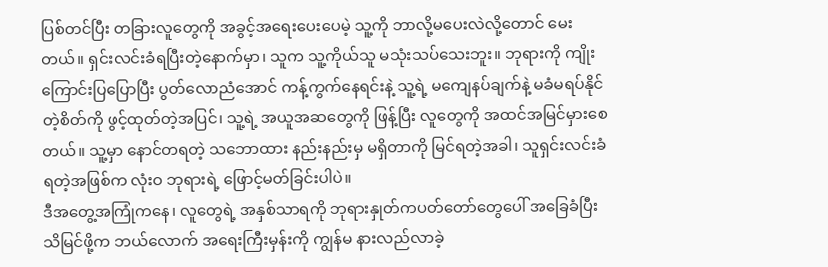ပြစ်တင်ပြီး တခြားလူတွေကို အခွင့်အရေးပေးပေမဲ့ သူ့ကို ဘာလို့မပေးလဲလို့တောင် မေးတယ်။ ရှင်းလင်းခံရပြီးတဲ့နောက်မှာ၊ သူက သူ့ကိုယ်သူ မသုံးသပ်သေးဘူး။ ဘုရားကို ကျိုးကြောင်းပြပြောပြီး ပွတ်လောညံအောင် ကန့်ကွက်နေရင်းနဲ့ သူ့ရဲ့ မကျေနပ်ချက်နဲ့ မခံမရပ်နိုင်တဲ့စိတ်ကို ဖွင့်ထုတ်တဲ့အပြင်၊ သူ့ရဲ့ အယူအဆတွေကို ဖြန့်ပြီး လူတွေကို အထင်အမြင်မှားစေတယ်။ သူ့မှာ နောင်တရတဲ့ သဘောထား နည်းနည်းမှ မရှိတာကို မြင်ရတဲ့အခါ၊ သူရှင်းလင်းခံရတဲ့အဖြစ်က လုံးဝ ဘုရားရဲ့ ဖြောင့်မတ်ခြင်းပါပဲ။
ဒီအတွေ့အကြုံကနေ၊ လူတွေရဲ့ အနှစ်သာရကို ဘုရားနှုတ်ကပတ်တော်တွေပေါ် အခြေခံပြီး သိမြင်ဖို့က ဘယ်လောက် အရေးကြီးမှန်းကို ကျွန်မ နားလည်လာခဲ့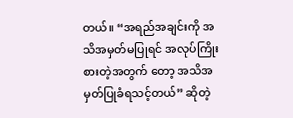တယ်။ “အရည်အချင်းကို အသိအမှတ်မပြုရင် အလုပ်ကြိုးစားတဲ့အတွက် တော့ အသိအမှတ်ပြုခံရသင့်တယ်” ဆိုတဲ့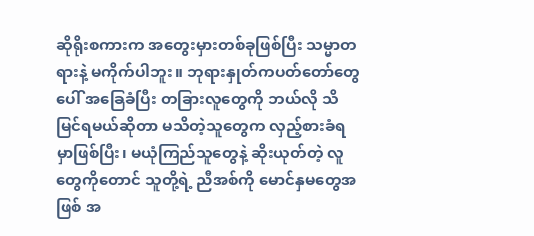ဆိုရိုးစကားက အတွေးမှားတစ်ခုဖြစ်ပြီး သမ္မာတရားနဲ့ မကိုက်ပါဘူး။ ဘုရားနှုတ်ကပတ်တော်တွေပေါ် အခြေခံပြီး တခြားလူတွေကို ဘယ်လို သိမြင်ရမယ်ဆိုတာ မသိတဲ့သူတွေက လှည့်စားခံရမှာဖြစ်ပြီး၊ မယုံကြည်သူတွေနဲ့ ဆိုးယုတ်တဲ့ လူတွေကိုတောင် သူတို့ရဲ့ ညီအစ်ကို မောင်နှမတွေအဖြစ် အ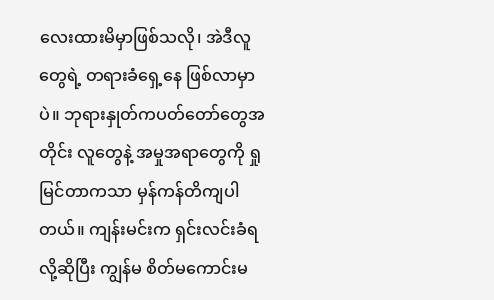လေးထားမိမှာဖြစ်သလို၊ အဲဒီလူတွေရဲ့ တရားခံရှေ့နေ ဖြစ်လာမှာပဲ။ ဘုရားနှုတ်ကပတ်တော်တွေအတိုင်း လူတွေနဲ့ အမှုအရာတွေကို ရှုမြင်တာကသာ မှန်ကန်တိကျပါတယ်။ ကျန်းမင်းက ရှင်းလင်းခံရလို့ဆိုပြီး ကျွန်မ စိတ်မကောင်းမ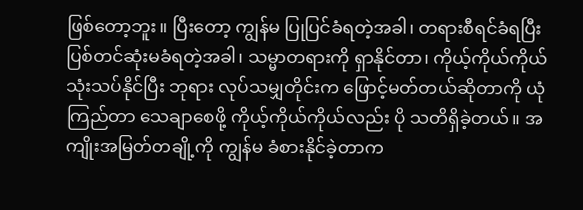ဖြစ်တော့ဘူး။ ပြီးတော့ ကျွန်မ ပြုပြင်ခံရတဲ့အခါ၊ တရားစီရင်ခံရပြီး ပြစ်တင်ဆုံးမခံရတဲ့အခါ၊ သမ္မာတရားကို ရှာနိုင်တာ၊ ကိုယ့်ကိုယ်ကိုယ် သုံးသပ်နိုင်ပြီး ဘုရား လုပ်သမျှတိုင်းက ဖြောင့်မတ်တယ်ဆိုတာကို ယုံကြည်တာ သေချာစေဖို့ ကိုယ့်ကိုယ်ကိုယ်လည်း ပို သတိရှိခဲ့တယ်။ အကျိုးအမြတ်တချို့ကို ကျွန်မ ခံစားနိုင်ခဲ့တာက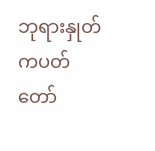ဘုရားနှုတ်ကပတ်တော်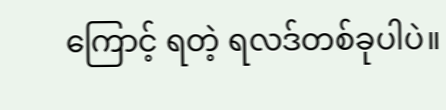ကြောင့် ရတဲ့ ရလဒ်တစ်ခုပါပဲ။